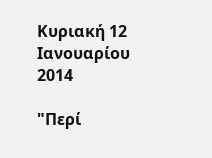Κυριακή 12 Ιανουαρίου 2014

"Περί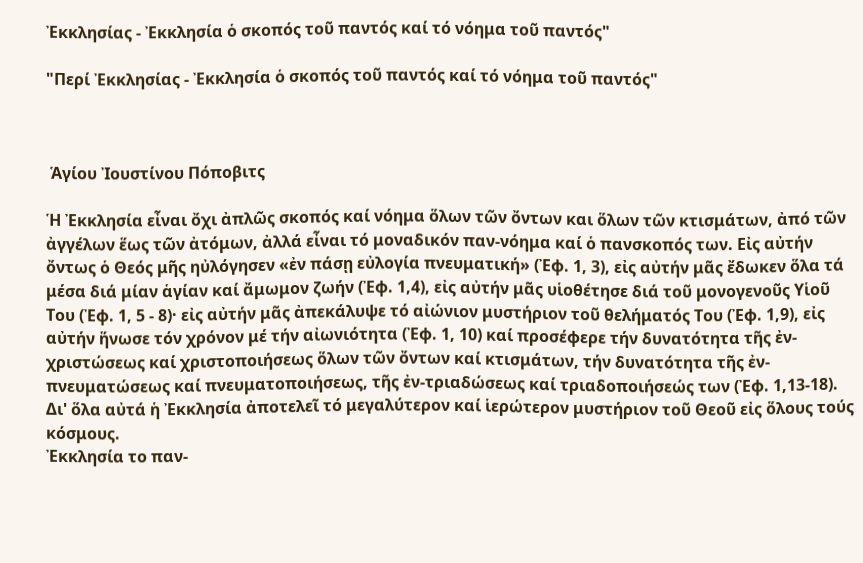Ἐκκλησίας - Ἐκκλησία ὁ σκοπός τοῦ παντός καί τό νόημα τοῦ παντός"

"Περί Ἐκκλησίας - Ἐκκλησία ὁ σκοπός τοῦ παντός καί τό νόημα τοῦ παντός"



 Ἁγίου Ἰουστίνου Πόποβιτς

Ἡ Ἐκκλησία εἶναι ὄχι ἀπλῶς σκοπός καί νόημα ὅλων τῶν ὄντων και ὅλων τῶν κτισμάτων, ἀπό τῶν ἀγγέλων ἕως τῶν ἀτόμων, ἀλλά εἶναι τό μοναδικόν παν-νόημα καί ὁ πανσκοπός των. Εἰς αὐτήν ὄντως ὁ Θεός μῆς ηὐλόγησεν «ἐν πάσῃ εὐλογία πνευματική» (Ἐφ. 1, 3), εἰς αὐτήν μᾶς ἔδωκεν ὅλα τά μέσα διά μίαν ἁγίαν καί ἄμωμον ζωήν (Ἐφ. 1,4), εἰς αὐτήν μᾶς υἱοθέτησε διά τοῦ μονογενοῦς Υἱοῦ Του (Ἐφ. 1, 5 - 8)· εἰς αὐτήν μᾶς ἀπεκάλυψε τό αἰώνιον μυστήριον τοῦ θελήματός Του (Ἐφ. 1,9), εἰς αὐτήν ἥνωσε τόν χρόνον μέ τήν αἰωνιότητα (Ἐφ. 1, 10) καί προσέφερε τήν δυνατότητα τῆς ἐν-χριστώσεως καί χριστοποιήσεως ὅλων τῶν ὄντων καί κτισμάτων, τήν δυνατότητα τῆς ἐν-πνευματώσεως καί πνευματοποιήσεως, τῆς ἐν-τριαδώσεως καί τριαδοποιήσεώς των (Ἐφ. 1,13-18). Δι' ὅλα αὐτά ἡ Ἐκκλησία ἀποτελεῖ τό μεγαλύτερον καί ἱερώτερον μυστήριον τοῦ Θεοῦ εἰς ὅλους τούς κόσμους.
Ἐκκλησία το παν-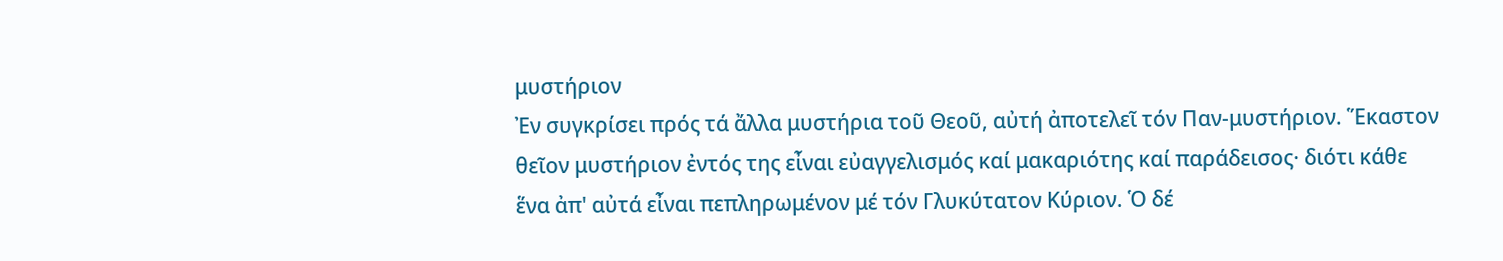μυστήριον
Ἐν συγκρίσει πρός τά ἄλλα μυστήρια τοῦ Θεοῦ, αὐτή ἀποτελεῖ τόν Παν-μυστήριον. Ἕκαστον θεῖον μυστήριον ἐντός της εἶναι εὐαγγελισμός καί μακαριότης καί παράδεισος· διότι κάθε ἕνα ἀπ' αὐτά εἶναι πεπληρωμένον μέ τόν Γλυκύτατον Κύριον. Ὁ δέ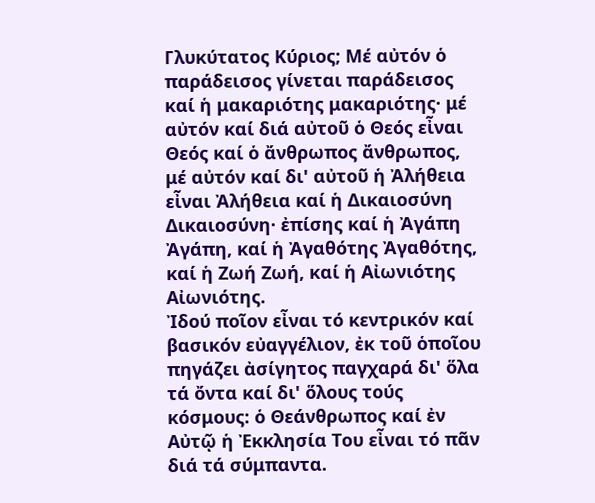Γλυκύτατος Κύριος; Μέ αὐτόν ὁ παράδεισος γίνεται παράδεισος καί ἡ μακαριότης μακαριότης· μέ αὐτόν καί διά αὐτοῦ ὁ Θεός εἶναι Θεός καί ὁ ἄνθρωπος ἄνθρωπος, μέ αὐτόν καί δι' αὐτοῦ ἡ Ἀλήθεια εἶναι Ἀλήθεια καί ἡ Δικαιοσύνη Δικαιοσύνη· ἐπίσης καί ἡ Ἀγάπη Ἀγάπη, καί ἡ Ἀγαθότης Ἀγαθότης, καί ἡ Ζωή Ζωή, καί ἡ Αἰωνιότης Αἰωνιότης.
Ἰδού ποῖον εἶναι τό κεντρικόν καί βασικόν εὐαγγέλιον, ἐκ τοῦ ὁποῖου πηγάζει ἀσίγητος παγχαρά δι' ὅλα τά ὄντα καί δι' ὅλους τούς κόσμους: ὁ Θεάνθρωπος καί ἐν Αὐτῷ ἡ Ἐκκλησία Του εἶναι τό πᾶν διά τά σύμπαντα.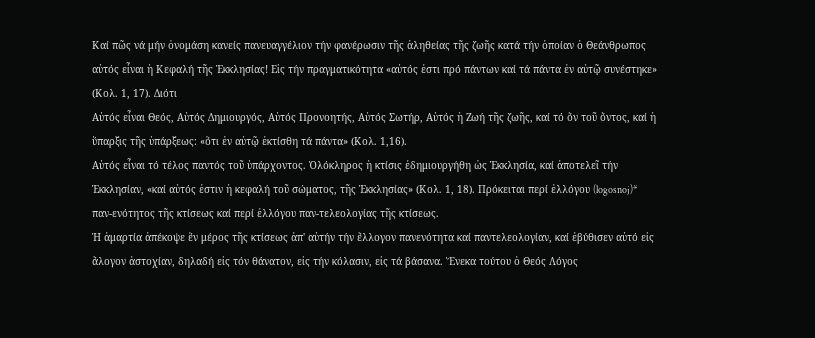Καί πῶς νά μήν ὀνομάση κανείς πανευαγγέλιον τήν φανέρωσιν τῆς ἀληθείας τῆς ζωῆς κατά τήν ὁποίαν ὁ Θεάνθρωπος αὐτός εἶναι ἡ Κεφαλή τῆς Ἐκκλησίας! Εἰς τήν πραγματικότητα «αὐτός ἐστι πρό πάντων καί τά πάντα ἐν αὐτῷ συνέστηκε» (Κολ. 1, 17). Διότι
Αὐτός εἶναι Θεός, Αὐτός Δημιουργός, Αὐτός Προνοητής, Αὐτός Σωτήρ, Αὐτός ἡ Ζωή τῆς ζωῆς, καί τό ὄν τοῦ ὄντος, καί ἡ ὕπαρξις τῆς ὑπάρξεως: «ὅτι ἐν αὐτῷ ἐκτίσθη τά πάντα» (Κολ. 1,16).
Αὐτός εἶναι τό τέλος παντός τοῦ ὑπάρχοντος. Ὁλόκληρος ἡ κτίσις ἐδημιουργήθη ὡς Ἐκκλησία, καί ἀποτελεῖ τήν Ἐκκλησίαν, «καί αὐτός ἐστιν ἡ κεφαλή τοῦ σώματος, τῆς Ἐκκλησίας» (Κολ. 1, 18). Πρόκειται περί ἐλλόγου (logosnoj)* παν-ενότητος τῆς κτίσεως καί περί ἐλλόγου παν-τελεολογίας τῆς κτίσεως.
Ἡ ἀμαρτία ἀπέκοψε ἕν μέρος τῆς κτίσεως ἀπ' αὐτήν τήν ἔλλογον πανενότητα καί παντελεολογίαν, καί ἐβύθισεν αὐτό εἰς ἄλογον ἀστοχίαν, δηλαδή εἰς τόν θάνατον, εἰς τήν κόλασιν, εἰς τά βάσανα. Ἕνεκα τούτου ὁ Θεός Λόγος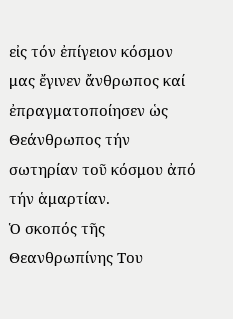εἰς τόν ἐπίγειον κόσμον μας ἔγινεν ἄνθρωπος καί ἐπραγματοποίησεν ὡς Θεάνθρωπος τήν σωτηρίαν τοῦ κόσμου ἀπό τήν ἁμαρτίαν.
Ὁ σκοπός τῆς Θεανθρωπίνης Του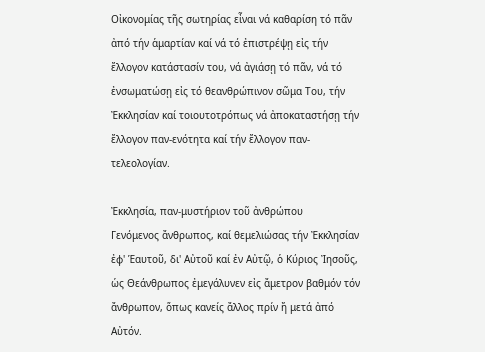Οἰκονομίας τῆς σωτηρίας εἶναι νά καθαρίση τό πᾶν ἀπό τήν ἁμαρτίαν καί νά τό ἐπιστρέψῃ εἰς τήν ἔλλογον κατάστασίν του, νά ἀγιάσῃ τό πᾶν, νά τό ἐνσωματώσῃ εἰς τό θεανθρώπινον σῶμα Του, τήν Ἐκκλησίαν καί τοιουτοτρόπως νά ἀποκαταστήσῃ τήν ἔλλογον παν-ενότητα καί τήν ἔλλογον παν-τελεολογίαν.

Ἐκκλησία, παν-μυστήριον τοῦ ἀνθρώπου
Γενόμενος ἄνθρωπος, καί θεμελιώσας τήν Ἐκκλησίαν ἐφ' Ἑαυτοῦ, δι' Αὐτοῦ καί ἐν Αὐτῷ, ὁ Κύριος Ἰησοῦς, ὡς Θεάνθρωπος ἐμεγάλυνεν εἰς ἄμετρον βαθμόν τόν ἄνθρωπον, ὅπως κανείς ἄλλος πρίν ἤ μετά ἀπό Αὐτόν.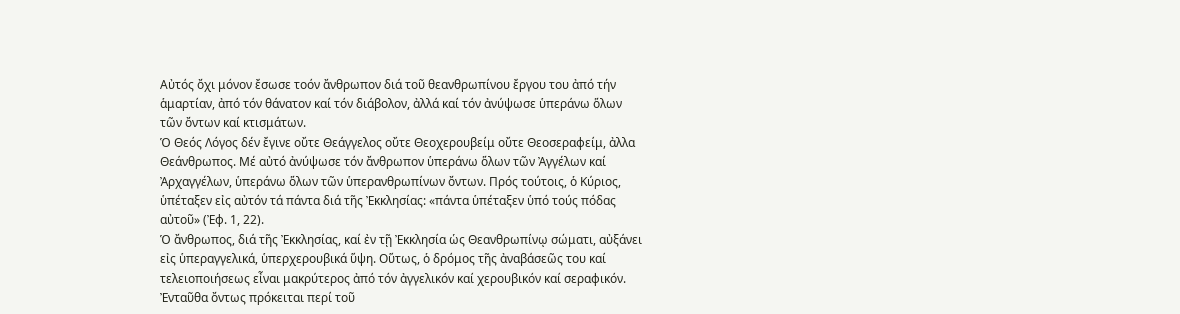Αὐτός ὄχι μόνον ἔσωσε τοόν ἄνθρωπον διά τοῦ θεανθρωπίνου ἔργου του ἀπό τήν ἁμαρτίαν, ἀπό τόν θάνατον καί τόν διάβολον, ἀλλά καί τόν ἀνύψωσε ὑπεράνω ὅλων τῶν ὄντων καί κτισμάτων.
Ὁ Θεός Λόγος δέν ἔγινε οὔτε Θεάγγελος οὔτε Θεοχερουβείμ οὔτε Θεοσεραφείμ, ἀλλα Θεάνθρωπος. Μέ αὐτό ἀνύψωσε τόν ἄνθρωπον ὑπεράνω ὅλων τῶν Ἀγγέλων καί Ἀρχαγγέλων, ὑπεράνω ὅλων τῶν ὑπερανθρωπίνων ὄντων. Πρός τούτοις, ὁ Κύριος, ὑπέταξεν εἰς αὐτόν τά πάντα διά τῆς Ἐκκλησίας: «πάντα ὑπέταξεν ὑπό τούς πόδας αὐτοῦ» (Ἐφ. 1, 22).
Ὁ ἄνθρωπος, διά τῆς Ἐκκλησίας, καί ἐν τῇ Ἐκκλησία ὡς Θεανθρωπίνῳ σώματι, αὐξάνει εἰς ὑπεραγγελικά, ὑπερχερουβικά ὕψη. Οὕτως, ὁ δρόμος τῆς ἀναβάσεῶς του καί τελειοποιήσεως εἶναι μακρύτερος ἀπό τόν ἀγγελικόν καί χερουβικόν καί σεραφικόν. Ἐνταῦθα ὄντως πρόκειται περί τοῦ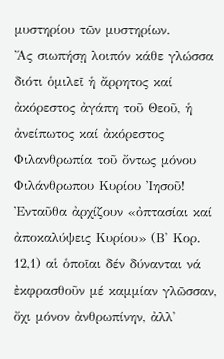μυστηρίου τῶν μυστηρίων.
Ἄς σιωπήσῃ λοιπόν κάθε γλώσσα διότι ὁμιλεῖ ἡ ἄρρητος καί ἀκόρεστος ἀγάπη τοῦ Θεοῦ, ἡ ἀνείπωτος καί ἀκόρεστος Φιλανθρωπία τοῦ ὄντως μόνου Φιλάνθρωπου Κυρίου Ἰησοῦ! Ἐνταῦθα ἀρχίζουν «ὀπτασίαι καί ἀποκαλύψεις Κυρίου» (Β' Κορ. 12,1) αἱ ὁποῖαι δέν δύνανται νά ἐκφρασθοῦν μέ καμμίαν γλῶσσαν, ὄχι μόνον ἀνθρωπίνην, ἀλλ'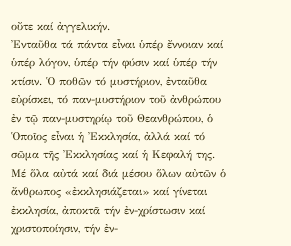οὔτε καί ἀγγελικήν.
Ἐνταῦθα τά πάντα εἶναι ὑπέρ ἔννοιαν καί ὑπέρ λόγον, ὑπέρ τήν φύσιν καί ὑπέρ τήν κτίσιν. Ὁ ποθῶν τό μυστήριον, ἐνταῦθα εὐρίσκει, τό παν-μυστήριον τοῦ ἀνθρώπου ἐν τῷ παν-μυστηρίῳ τοῦ Θεανθρώπου, ὁ Ὁποῖος εἶναι ἡ Ἐκκλησία, ἀλλά καί τό σῶμα τῆς Ἐκκλησίας καί ἡ Κεφαλή της.
Μέ ὅλα αὐτά καί διά μέσου ὅλων αὐτῶν ὁ ἄνθρωπος «ἐκκλησιάζεται» καί γίνεται ἐκκλησία, ἀποκτᾶ τήν ἐν-χρίστωσιν καί χριστοποίησιν, τήν ἐν-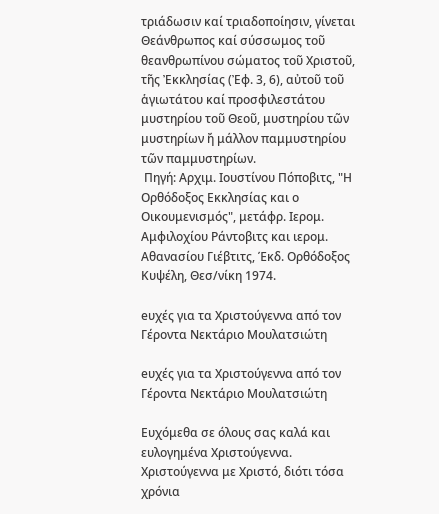τριάδωσιν καί τριαδοποίησιν, γίνεται Θεάνθρωπος καί σύσσωμος τοῦ θεανθρωπίνου σώματος τοῦ Χριστοῦ, τῆς Ἐκκλησίας (Ἐφ. 3, 6), αὐτοῦ τοῦ ἁγιωτάτου καί προσφιλεστάτου μυστηρίου τοῦ Θεοῦ, μυστηρίου τῶν μυστηρίων ἤ μάλλον παμμυστηρίου τῶν παμμυστηρίων.
 Πηγή: Αρχιμ. Ιουστίνου Πόποβιτς, "Η Ορθόδοξος Εκκλησίας και ο Οικουμενισμός", μετάφρ. Ιερομ. Αμφιλοχίου Ράντοβιτς και ιερομ. Αθανασίου Γιέβτιτς, Έκδ. Ορθόδοξος Κυψέλη, Θεσ/νίκη 1974.

eυχές για τα Χριστούγεννα από τον Γέροντα Νεκτάριο Μουλατσιώτη

eυχές για τα Χριστούγεννα από τον Γέροντα Νεκτάριο Μουλατσιώτη

Ευχόμεθα σε όλους σας καλά και ευλογημένα Χριστούγεννα.
Χριστούγεννα με Χριστό, διότι τόσα χρόνια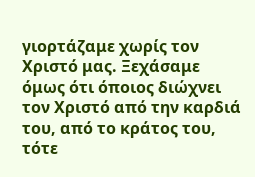γιορτάζαμε χωρίς τον Χριστό μας. Ξεχάσαμε όμως ότι όποιος διώχνει τον Χριστό από την καρδιά του, από το κράτος του, τότε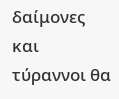δαίμονες και τύραννοι θα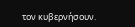τον κυβερνήσουν.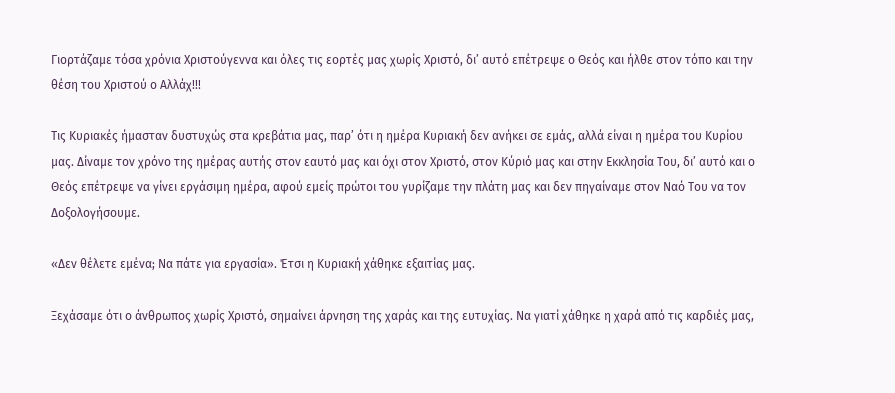Γιορτάζαμε τόσα χρόνια Χριστούγεννα και όλες τις εορτές μας χωρίς Χριστό, δι’ αυτό επέτρεψε ο Θεός και ήλθε στον τόπο και την θέση του Χριστού ο Αλλάχ!!!

Τις Κυριακές ήμασταν δυστυχώς στα κρεβάτια μας, παρ’ ότι η ημέρα Κυριακή δεν ανήκει σε εμάς, αλλά είναι η ημέρα του Κυρίου μας. Δίναμε τον χρόνο της ημέρας αυτής στον εαυτό μας και όχι στον Χριστό, στον Κύριό μας και στην Εκκλησία Του, δι’ αυτό και ο Θεός επέτρεψε να γίνει εργάσιμη ημέρα, αφού εμείς πρώτοι του γυρίζαμε την πλάτη μας και δεν πηγαίναμε στον Ναό Του να τον Δοξολογήσουμε.

«Δεν θέλετε εμένα; Να πάτε για εργασία». Έτσι η Κυριακή χάθηκε εξαιτίας μας.

Ξεχάσαμε ότι ο άνθρωπος χωρίς Χριστό, σημαίνει άρνηση της χαράς και της ευτυχίας. Να γιατί χάθηκε η χαρά από τις καρδιές μας,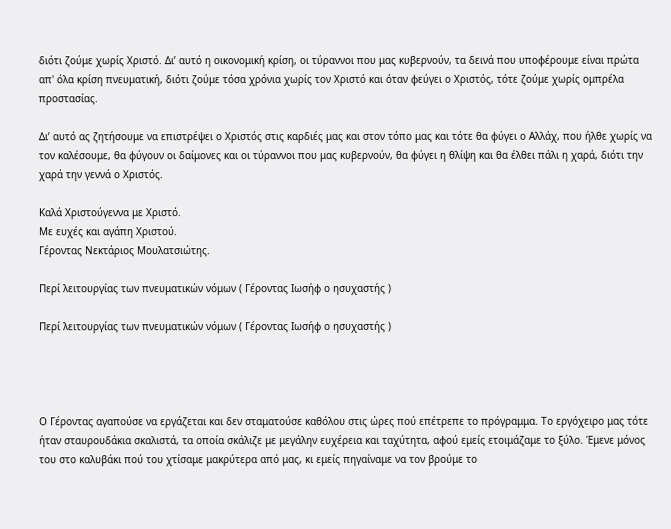διότι ζούμε χωρίς Χριστό. Δι’ αυτό η οικονομική κρίση, οι τύραννοι που μας κυβερνούν, τα δεινά που υποφέρουμε είναι πρώτα απ' όλα κρίση πνευματική, διότι ζούμε τόσα χρόνια χωρίς τον Χριστό και όταν φεύγει ο Χριστός, τότε ζούμε χωρίς ομπρέλα προστασίας.

Δι’ αυτό ας ζητήσουμε να επιστρέψει ο Χριστός στις καρδιές μας και στον τόπο μας και τότε θα φύγει ο Αλλάχ, που ήλθε χωρίς να τον καλέσουμε, θα φύγουν οι δαίμονες και οι τύραννοι που μας κυβερνούν, θα φύγει η θλίψη και θα έλθει πάλι η χαρά, διότι την χαρά την γεννά ο Χριστός.

Καλά Χριστούγεννα με Χριστό.
Με ευχές και αγάπη Χριστού.
Γέροντας Νεκτάριος Μουλατσιώτης.

Περί λειτουργίας των πνευματικών νόμων ( Γέροντας Ιωσήφ ο ησυχαστής )

Περί λειτουργίας των πνευματικών νόμων ( Γέροντας Ιωσήφ ο ησυχαστής )




Ο Γέροντας αγαπούσε να εργάζεται και δεν σταματούσε καθόλου στις ώρες πού επέτρεπε το πρόγραμμα. Το εργόχειρο μας τότε ήταν σταυρουδάκια σκαλιστά, τα οποία σκάλιζε με μεγάλην ευχέρεια και ταχύτητα, αφού εμείς ετοιμάζαμε το ξύλο. Έμενε μόνος του στο καλυβάκι πού του χτίσαμε μακρύτερα από μας, κι εμείς πηγαίναμε να τον βρούμε το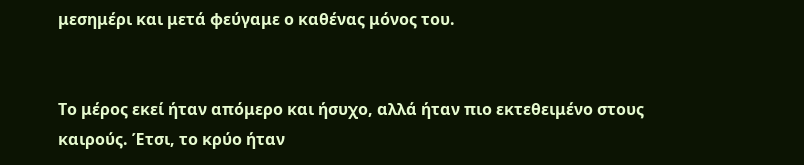μεσημέρι και μετά φεύγαμε ο καθένας μόνος του.


Το μέρος εκεί ήταν απόμερο και ήσυχο, αλλά ήταν πιο εκτεθειμένο στους καιρούς. Έτσι, το κρύο ήταν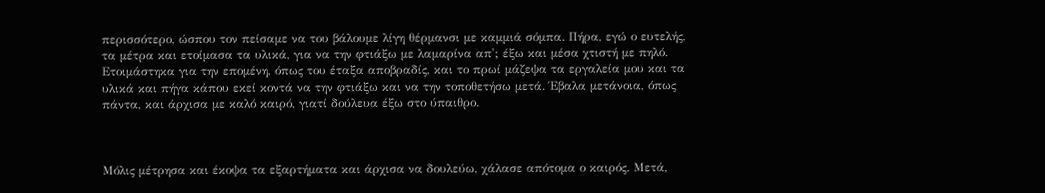περισσότερο, ώσπου τον πείσαμε να του βάλουμε λίγη θέρμανσι με καμμιά σόμπα. Πήρα, εγώ ο ευτελής, τα μέτρα και ετοίμασα τα υλικά, για να την φτιάξω με λαμαρίνα απ'; έξω και μέσα χτιστή με πηλό. Ετοιμάστηκα για την επομένη, όπως του έταξα αποβραδίς, και το πρωί μάζεψα τα εργαλεία μου και τα υλικά και πήγα κάπου εκεί κοντά να την φτιάξω και να την τοποθετήσω μετά. Έβαλα μετάνοια, όπως πάντα, και άρχισα με καλό καιρό, γιατί δούλευα έξω στο ύπαιθρο.



Μόλις μέτρησα και έκοψα τα εξαρτήματα και άρχισα να δουλεύω, χάλασε απότομα ο καιρός. Μετά,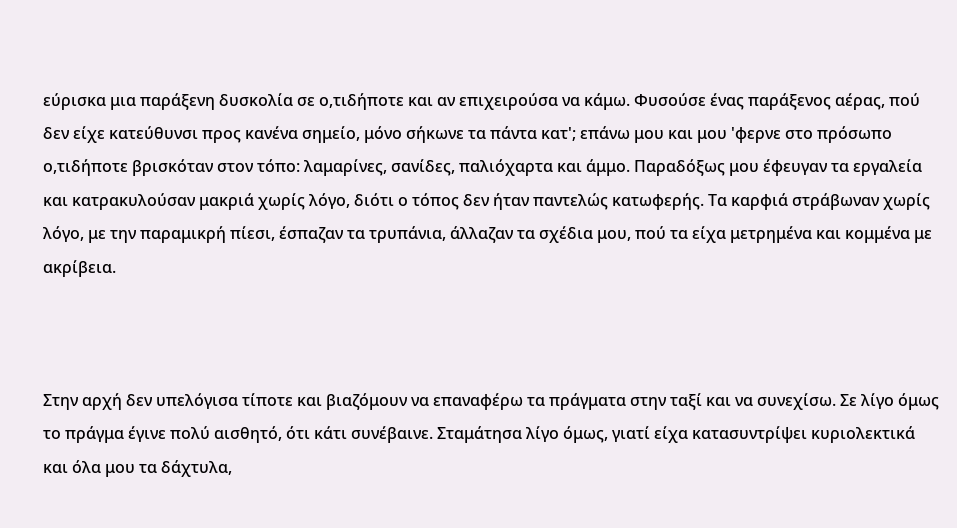εύρισκα μια παράξενη δυσκολία σε ο,τιδήποτε και αν επιχειρούσα να κάμω. Φυσούσε ένας παράξενος αέρας, πού δεν είχε κατεύθυνσι προς κανένα σημείο, μόνο σήκωνε τα πάντα κατ'; επάνω μου και μου 'φερνε στο πρόσωπο ο,τιδήποτε βρισκόταν στον τόπο: λαμαρίνες, σανίδες, παλιόχαρτα και άμμο. Παραδόξως μου έφευγαν τα εργαλεία και κατρακυλούσαν μακριά χωρίς λόγο, διότι ο τόπος δεν ήταν παντελώς κατωφερής. Τα καρφιά στράβωναν χωρίς λόγο, με την παραμικρή πίεσι, έσπαζαν τα τρυπάνια, άλλαζαν τα σχέδια μου, πού τα είχα μετρημένα και κομμένα με ακρίβεια.



Στην αρχή δεν υπελόγισα τίποτε και βιαζόμουν να επαναφέρω τα πράγματα στην ταξί και να συνεχίσω. Σε λίγο όμως το πράγμα έγινε πολύ αισθητό, ότι κάτι συνέβαινε. Σταμάτησα λίγο όμως, γιατί είχα κατασυντρίψει κυριολεκτικά και όλα μου τα δάχτυλα,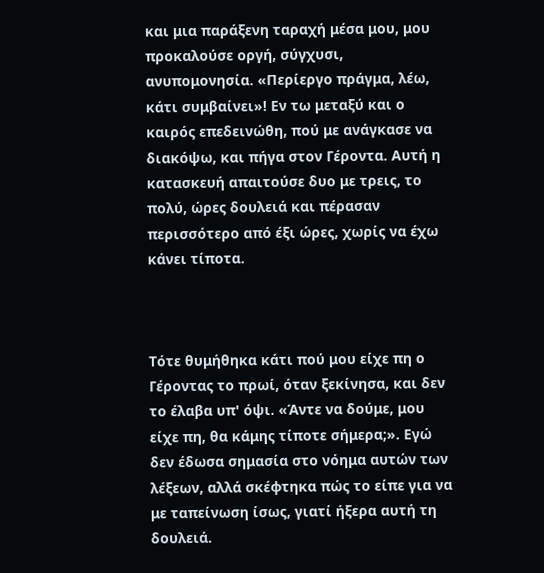και μια παράξενη ταραχή μέσα μου, μου προκαλούσε οργή, σύγχυσι, ανυπομονησία. «Περίεργο πράγμα, λέω, κάτι συμβαίνει»! Εν τω μεταξύ και ο καιρός επεδεινώθη, πού με ανάγκασε να διακόψω, και πήγα στον Γέροντα. Αυτή η κατασκευή απαιτούσε δυο με τρεις, το πολύ, ώρες δουλειά και πέρασαν περισσότερο από έξι ώρες, χωρίς να έχω κάνει τίποτα.



Τότε θυμήθηκα κάτι πού μου είχε πη ο Γέροντας το πρωί, όταν ξεκίνησα, και δεν το έλαβα υπ' όψι. «Άντε να δούμε, μου είχε πη, θα κάμης τίποτε σήμερα;». Εγώ δεν έδωσα σημασία στο νόημα αυτών των λέξεων, αλλά σκέφτηκα πώς το είπε για να με ταπείνωση ίσως, γιατί ήξερα αυτή τη δουλειά.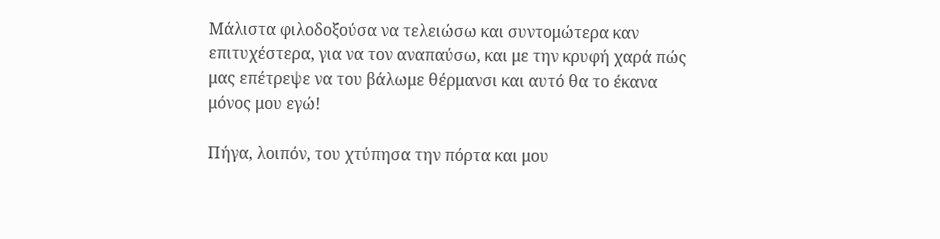Μάλιστα φιλοδοξούσα να τελειώσω και συντομώτερα καν επιτυχέστερα, για να τον αναπαύσω, και με την κρυφή χαρά πώς μας επέτρεψε να του βάλωμε θέρμανσι και αυτό θα το έκανα μόνος μου εγώ!

Πήγα, λοιπόν, του χτύπησα την πόρτα και μου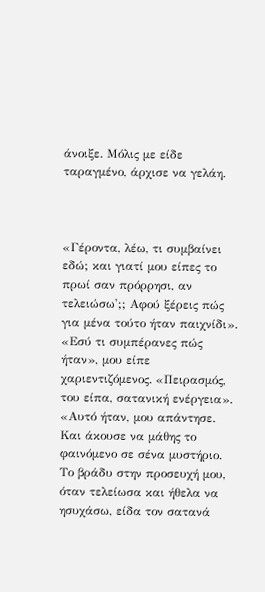άνοιξε. Μόλις με είδε ταραγμένο, άρχισε να γελάη.



«Γέροντα, λέω, τι συμβαίνει εδώ; και γιατί μου είπες το πρωί σαν πρόρρησι, αν τελειώσω';; Αφού ξέρεις πώς για μένα τούτο ήταν παιχνίδι». «Εσύ τι συμπέρανες πώς ήταν», μου είπε χαριεντιζόμενος. «Πειρασμός, του είπα, σατανική ενέργεια». «Αυτό ήταν, μου απάντησε. Και άκουσε να μάθης το φαινόμενο σε σένα μυστήριο. Το βράδυ στην προσευχή μου, όταν τελείωσα και ήθελα να ησυχάσω, είδα τον σατανά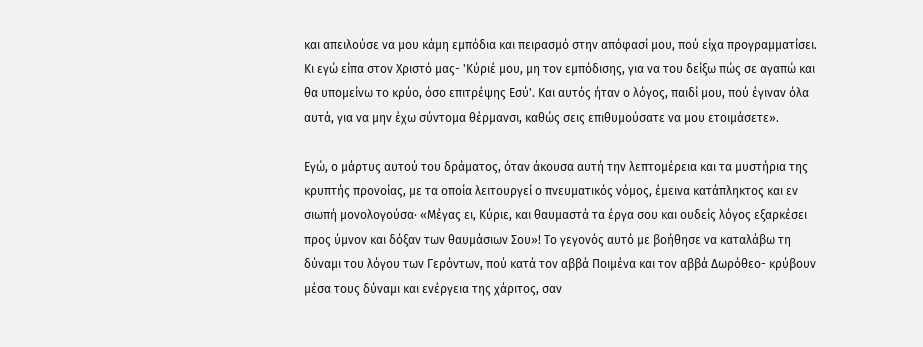και απειλούσε να μου κάμη εμπόδια και πειρασμό στην απόφασί μου, πού είχα προγραμματίσει. Κι εγώ είπα στον Χριστό μας- 'Κύριέ μου, μη τον εμπόδισης, για να του δείξω πώς σε αγαπώ και θα υπομείνω το κρύο, όσο επιτρέψης Εσύ'. Και αυτός ήταν ο λόγος, παιδί μου, πού έγιναν όλα αυτά, για να μην έχω σύντομα θέρμανσι, καθώς σεις επιθυμούσατε να μου ετοιμάσετε».

Εγώ, ο μάρτυς αυτού του δράματος, όταν άκουσα αυτή την λεπτομέρεια και τα μυστήρια της κρυπτής προνοίας, με τα οποία λειτουργεί ο πνευματικός νόμος, έμεινα κατάπληκτος και εν σιωπή μονολογούσα· «Μέγας ει, Κύριε, και θαυμαστά τα έργα σου και ουδείς λόγος εξαρκέσει προς ύμνον και δόξαν των θαυμάσιων Σου»! Το γεγονός αυτό με βοήθησε να καταλάβω τη δύναμι του λόγου των Γερόντων, πού κατά τον αββά Ποιμένα και τον αββά Δωρόθεο- κρύβουν μέσα τους δύναμι και ενέργεια της χάριτος, σαν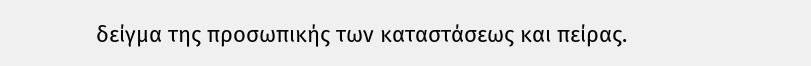δείγμα της προσωπικής των καταστάσεως και πείρας.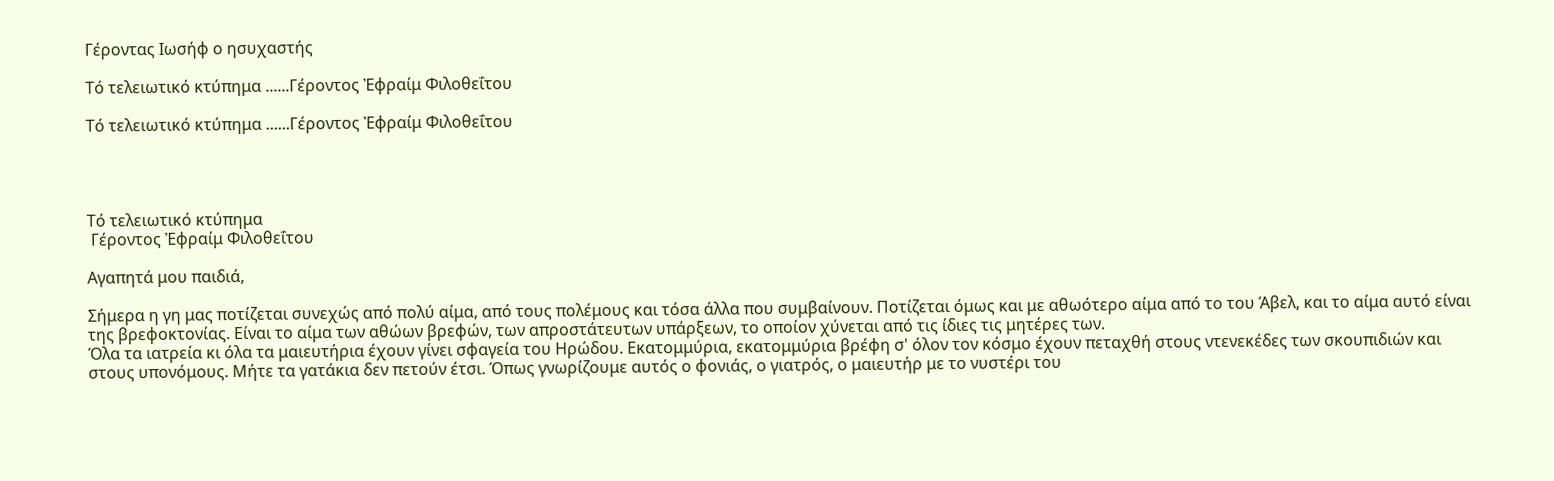Γέροντας Ιωσήφ ο ησυχαστής

Τό τελειωτικό κτύπημα ......Γέροντος Ἐφραίμ Φιλοθεΐτου

Τό τελειωτικό κτύπημα ......Γέροντος Ἐφραίμ Φιλοθεΐτου




Τό τελειωτικό κτύπημα
 Γέροντος Ἐφραίμ Φιλοθεΐτου

Αγαπητά μου παιδιά,

Σήμερα η γη μας ποτίζεται συνεχώς από πολύ αίμα, από τους πολέμους και τόσα άλλα που συμβαίνουν. Ποτίζεται όμως και με αθωότερο αίμα από το του Άβελ, και το αίμα αυτό είναι της βρεφοκτονίας. Είναι το αίμα των αθώων βρεφών, των απροστάτευτων υπάρξεων, το οποίον χύνεται από τις ίδιες τις μητέρες των.
Όλα τα ιατρεία κι όλα τα μαιευτήρια έχουν γίνει σφαγεία του Ηρώδου. Εκατομμύρια, εκατομμύρια βρέφη σ' όλον τον κόσμο έχουν πεταχθή στους ντενεκέδες των σκουπιδιών και στους υπονόμους. Μήτε τα γατάκια δεν πετούν έτσι. Όπως γνωρίζουμε αυτός ο φονιάς, ο γιατρός, ο μαιευτήρ με το νυστέρι του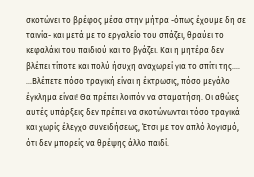σκοτώνει το βρέφος μέσα στην μήτρα -όπως έχουμε δη σε ταινία- και μετά με το εργαλείο του σπάζει, θραύει το κεφαλάκι του παιδιού και το βγάζει. Και η μητέρα δεν βλέπει τίποτε και πολύ ήσυχη αναχωρεί για το σπίτι της....
...Βλέπετε πόσο τραγική είναι η έκτρωσις, πόσο μεγάλο έγκλημα είναι! Θα πρέπει λοιπόν να σταματήση. Οι αθώες αυτές υπάρξεις δεν πρέπει να σκοτώνωνται τόσο τραγικά και χωρίς έλεγχο συνειδήσεως, Έτσι με τον απλό λογισμό, ότι δεν μπορείς να θρέψης άλλο παιδί.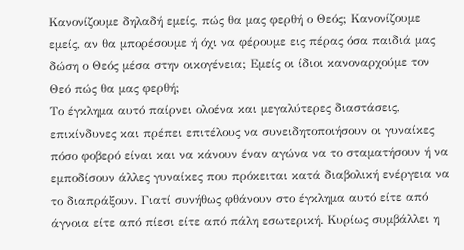Κανονίζουμε δηλαδή εμείς, πώς θα μας φερθή ο Θεός; Κανονίζουμε εμείς, αν θα μπορέσουμε ή όχι να φέρουμε εις πέρας όσα παιδιά μας δώση ο Θεός μέσα στην οικογένεια; Εμείς οι ίδιοι κανοναρχούμε τον Θεό πώς θα μας φερθή;
Το έγκλημα αυτό παίρνει ολοένα και μεγαλύτερες διαστάσεις, επικίνδυνες και πρέπει επιτέλους να συνειδητοποιήσουν οι γυναίκες πόσο φοβερό είναι και να κάνουν έναν αγώνα να το σταματήσουν ή να εμποδίσουν άλλες γυναίκες που πρόκειται κατά διαβολική ενέργεια να το διαπράξουν. Γιατί συνήθως φθάνουν στο έγκλημα αυτό είτε από άγνοια είτε από πίεσι είτε από πάλη εσωτερική. Κυρίως συμβάλλει η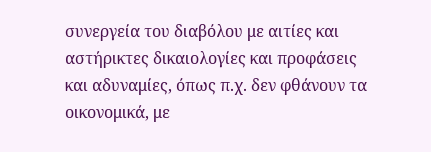συνεργεία του διαβόλου με αιτίες και αστήρικτες δικαιολογίες και προφάσεις και αδυναμίες, όπως π.χ. δεν φθάνουν τα οικονομικά, με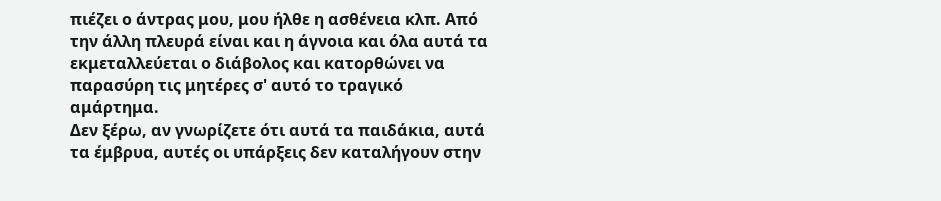πιέζει ο άντρας μου, μου ήλθε η ασθένεια κλπ. Από την άλλη πλευρά είναι και η άγνοια και όλα αυτά τα εκμεταλλεύεται ο διάβολος και κατορθώνει να παρασύρη τις μητέρες σ' αυτό το τραγικό αμάρτημα.
Δεν ξέρω, αν γνωρίζετε ότι αυτά τα παιδάκια, αυτά τα έμβρυα, αυτές οι υπάρξεις δεν καταλήγουν στην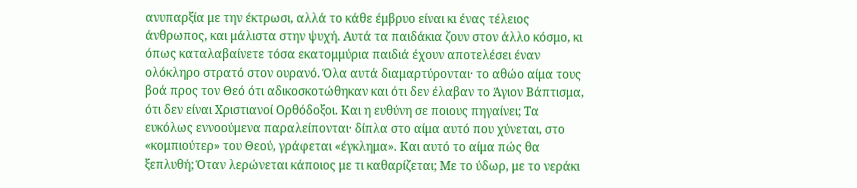ανυπαρξία με την έκτρωσι, αλλά το κάθε έμβρυο είναι κι ένας τέλειος άνθρωπος, και μάλιστα στην ψυχή. Αυτά τα παιδάκια ζουν στον άλλο κόσμο, κι όπως καταλαβαίνετε τόσα εκατομμύρια παιδιά έχουν αποτελέσει έναν ολόκληρο στρατό στον ουρανό. Όλα αυτά διαμαρτύρονται· το αθώο αίμα τους βοά προς τον Θεό ότι αδικοσκοτώθηκαν και ότι δεν έλαβαν το Άγιον Βάπτισμα, ότι δεν είναι Χριστιανοί Ορθόδοξοι. Και η ευθύνη σε ποιους πηγαίνει; Τα ευκόλως εννοούμενα παραλείπονται· δίπλα στο αίμα αυτό που χύνεται, στο «κομπιούτερ» του Θεού, γράφεται «έγκλημα». Και αυτό το αίμα πώς θα ξεπλυθή; Όταν λερώνεται κάποιος με τι καθαρίζεται; Με το ύδωρ, με το νεράκι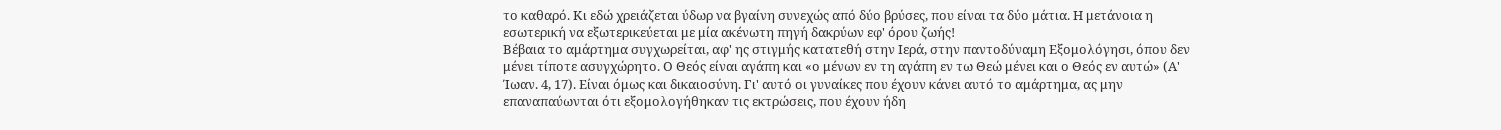το καθαρό. Κι εδώ χρειάζεται ύδωρ να βγαίνη συνεχώς από δύο βρύσες, που είναι τα δύο μάτια. Η μετάνοια η εσωτερική να εξωτερικεύεται με μία ακένωτη πηγή δακρύων εφ' όρου ζωής!
Βέβαια το αμάρτημα συγχωρείται, αφ' ης στιγμής κατατεθή στην Ιερά, στην παντοδύναμη Εξομολόγησι, όπου δεν μένει τίποτε ασυγχώρητο. Ο Θεός είναι αγάπη και «ο μένων εν τη αγάπη εν τω Θεώ μένει και ο Θεός εν αυτώ» (Α' Ίωαν. 4, 17). Είναι όμως και δικαιοσύνη. Γι' αυτό οι γυναίκες που έχουν κάνει αυτό το αμάρτημα, ας μην επαναπαύωνται ότι εξομολογήθηκαν τις εκτρώσεις, που έχουν ήδη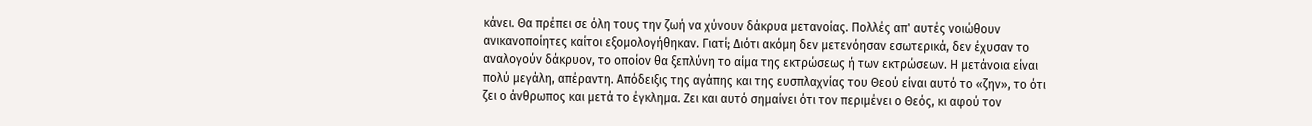κάνει. Θα πρέπει σε όλη τους την ζωή να χύνουν δάκρυα μετανοίας. Πολλές απ' αυτές νοιώθουν ανικανοποίητες καίτοι εξομολογήθηκαν. Γιατί; Διότι ακόμη δεν μετενόησαν εσωτερικά, δεν έχυσαν το αναλογούν δάκρυον, το οποίον θα ξεπλύνη το αίμα της εκτρώσεως ή των εκτρώσεων. Η μετάνοια είναι πολύ μεγάλη, απέραντη. Απόδειξις της αγάπης και της ευσπλαχνίας του Θεού είναι αυτό το «ζην», το ότι ζει ο άνθρωπος και μετά το έγκλημα. Ζει και αυτό σημαίνει ότι τον περιμένει ο Θεός, κι αφού τον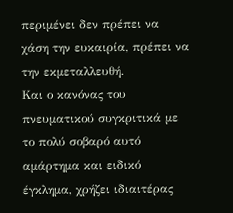περιμένει δεν πρέπει να χάση την ευκαιρία, πρέπει να την εκμεταλλευθή.
Και ο κανόνας του πνευματικού συγκριτικά με το πολύ σοβαρό αυτό αμάρτημα και ειδικό έγκλημα, χρήζει ιδιαιτέρας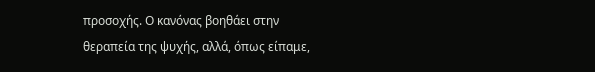προσοχής. Ο κανόνας βοηθάει στην θεραπεία της ψυχής, αλλά, όπως είπαμε,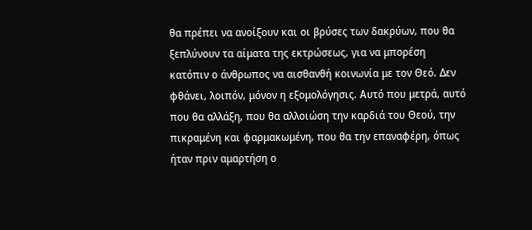θα πρέπει να ανοίξουν και οι βρύσες των δακρύων, που θα ξεπλύνουν τα αίματα της εκτρώσεως, για να μπορέση κατόπιν ο άνθρωπος να αισθανθή κοινωνία με τον Θεό. Δεν φθάνει, λοιπόν, μόνον η εξομολόγησις. Αυτό που μετρά, αυτό που θα αλλάξη, που θα αλλοιώση την καρδιά του Θεού, την πικραμένη και φαρμακωμένη, που θα την επαναφέρη, όπως ήταν πριν αμαρτήση ο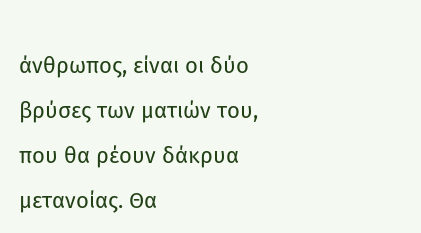άνθρωπος, είναι οι δύο βρύσες των ματιών του, που θα ρέουν δάκρυα μετανοίας. Θα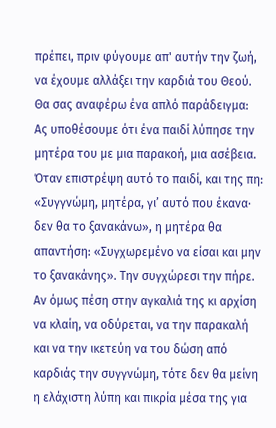πρέπει, πριν φύγουμε απ' αυτήν την ζωή, να έχουμε αλλάξει την καρδιά του Θεού.
Θα σας αναφέρω ένα απλό παράδειγμα: Ας υποθέσουμε ότι ένα παιδί λύπησε την μητέρα του με μια παρακοή, μια ασέβεια. Όταν επιστρέψη αυτό το παιδί, και της πη: «Συγγνώμη, μητέρα, γι’ αυτό που έκανα· δεν θα το ξανακάνω», η μητέρα θα απαντήση: «Συγχωρεμένο να είσαι και μην το ξανακάνης». Την συγχώρεσι την πήρε. Αν όμως πέση στην αγκαλιά της κι αρχίση να κλαίη, να οδύρεται, να την παρακαλή και να την ικετεύη να του δώση από καρδιάς την συγγνώμη, τότε δεν θα μείνη η ελάχιστη λύπη και πικρία μέσα της για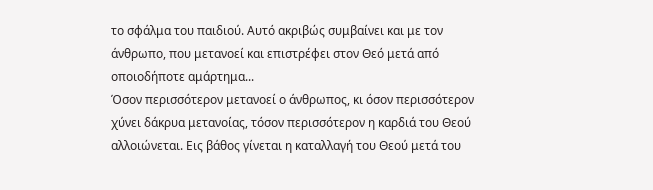το σφάλμα του παιδιού. Αυτό ακριβώς συμβαίνει και με τον άνθρωπο, που μετανοεί και επιστρέφει στον Θεό μετά από οποιοδήποτε αμάρτημα...
Όσον περισσότερον μετανοεί ο άνθρωπος, κι όσον περισσότερον χύνει δάκρυα μετανοίας, τόσον περισσότερον η καρδιά του Θεού αλλοιώνεται. Εις βάθος γίνεται η καταλλαγή του Θεού μετά του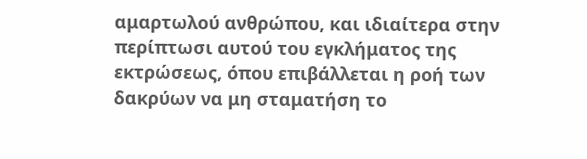αμαρτωλού ανθρώπου, και ιδιαίτερα στην περίπτωσι αυτού του εγκλήματος της εκτρώσεως, όπου επιβάλλεται η ροή των δακρύων να μη σταματήση το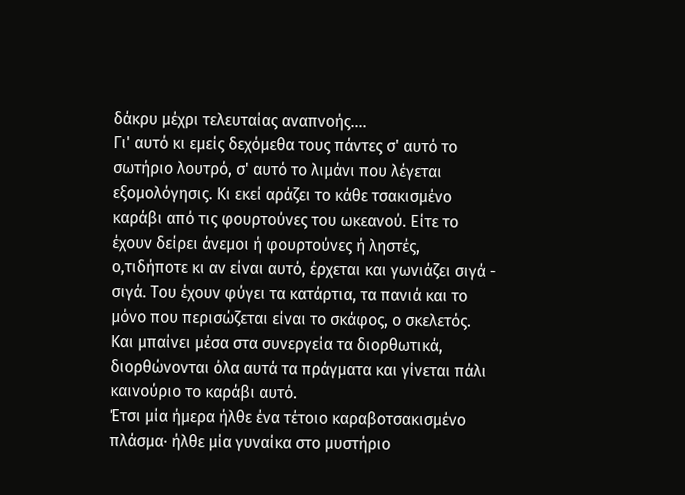δάκρυ μέχρι τελευταίας αναπνοής....
Γι' αυτό κι εμείς δεχόμεθα τους πάντες σ' αυτό το σωτήριο λουτρό, σ' αυτό το λιμάνι που λέγεται εξομολόγησις. Κι εκεί αράζει το κάθε τσακισμένο καράβι από τις φουρτούνες του ωκεανού. Είτε το έχουν δείρει άνεμοι ή φουρτούνες ή ληστές, ο,τιδήποτε κι αν είναι αυτό, έρχεται και γωνιάζει σιγά - σιγά. Του έχουν φύγει τα κατάρτια, τα πανιά και το μόνο που περισώζεται είναι το σκάφος, ο σκελετός. Και μπαίνει μέσα στα συνεργεία τα διορθωτικά, διορθώνονται όλα αυτά τα πράγματα και γίνεται πάλι καινούριο το καράβι αυτό.
Έτσι μία ήμερα ήλθε ένα τέτοιο καραβοτσακισμένο πλάσμα· ήλθε μία γυναίκα στο μυστήριο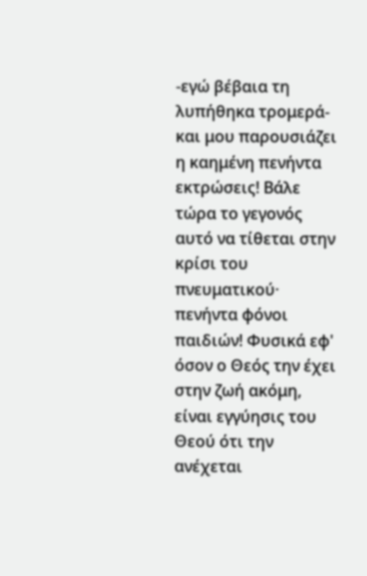-εγώ βέβαια τη λυπήθηκα τρομερά- και μου παρουσιάζει η καημένη πενήντα εκτρώσεις! Βάλε τώρα το γεγονός αυτό να τίθεται στην κρίσι του πνευματικού· πενήντα φόνοι παιδιών! Φυσικά εφ' όσον ο Θεός την έχει στην ζωή ακόμη, είναι εγγύησις του Θεού ότι την ανέχεται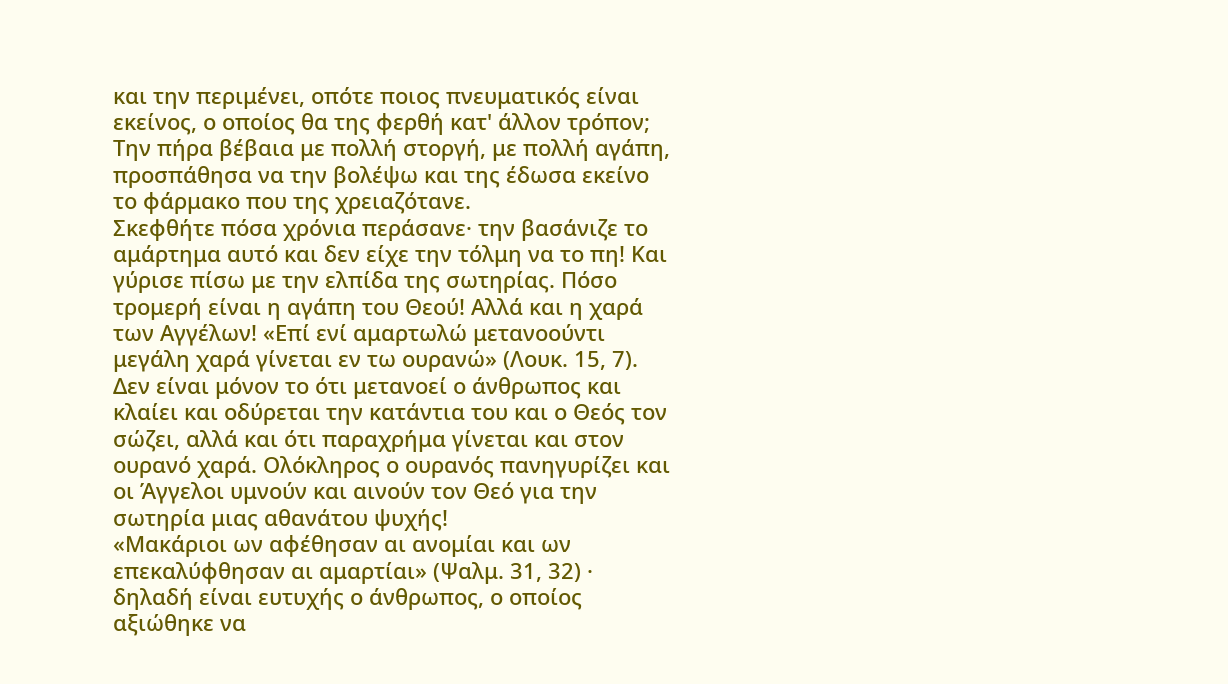και την περιμένει, οπότε ποιος πνευματικός είναι εκείνος, ο οποίος θα της φερθή κατ' άλλον τρόπον; Την πήρα βέβαια με πολλή στοργή, με πολλή αγάπη, προσπάθησα να την βολέψω και της έδωσα εκείνο το φάρμακο που της χρειαζότανε.
Σκεφθήτε πόσα χρόνια περάσανε· την βασάνιζε το αμάρτημα αυτό και δεν είχε την τόλμη να το πη! Και γύρισε πίσω με την ελπίδα της σωτηρίας. Πόσο τρομερή είναι η αγάπη του Θεού! Αλλά και η χαρά των Αγγέλων! «Επί ενί αμαρτωλώ μετανοούντι μεγάλη χαρά γίνεται εν τω ουρανώ» (Λουκ. 15, 7). Δεν είναι μόνον το ότι μετανοεί ο άνθρωπος και κλαίει και οδύρεται την κατάντια του και ο Θεός τον σώζει, αλλά και ότι παραχρήμα γίνεται και στον ουρανό χαρά. Ολόκληρος ο ουρανός πανηγυρίζει και οι Άγγελοι υμνούν και αινούν τον Θεό για την σωτηρία μιας αθανάτου ψυχής!
«Μακάριοι ων αφέθησαν αι ανομίαι και ων επεκαλύφθησαν αι αμαρτίαι» (Ψαλμ. 31, 32) · δηλαδή είναι ευτυχής ο άνθρωπος, ο οποίος αξιώθηκε να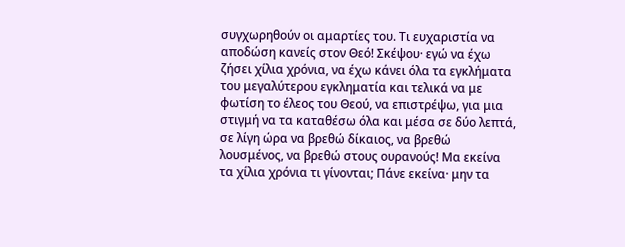συγχωρηθούν οι αμαρτίες του. Τι ευχαριστία να αποδώση κανείς στον Θεό! Σκέψου· εγώ να έχω ζήσει χίλια χρόνια, να έχω κάνει όλα τα εγκλήματα του μεγαλύτερου εγκληματία και τελικά να με φωτίση το έλεος του Θεού, να επιστρέψω, για μια στιγμή να τα καταθέσω όλα και μέσα σε δύο λεπτά, σε λίγη ώρα να βρεθώ δίκαιος, να βρεθώ λουσμένος, να βρεθώ στους ουρανούς! Μα εκείνα τα χίλια χρόνια τι γίνονται; Πάνε εκείνα· μην τα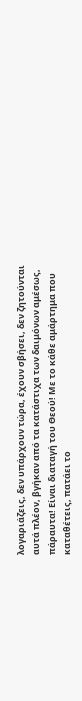λογαριάζεις, δεν υπάρχουν τώρα, έχουν σβήσει, δεν ζητούνται αυτά πλέον, βγήκαν από τα κατάστιχα των δαιμόνων αμέσως, πάραυτα! Είναι διαταγή του Θεού! Με το κάθε αμάρτημα που καταθέτεις, πατάει το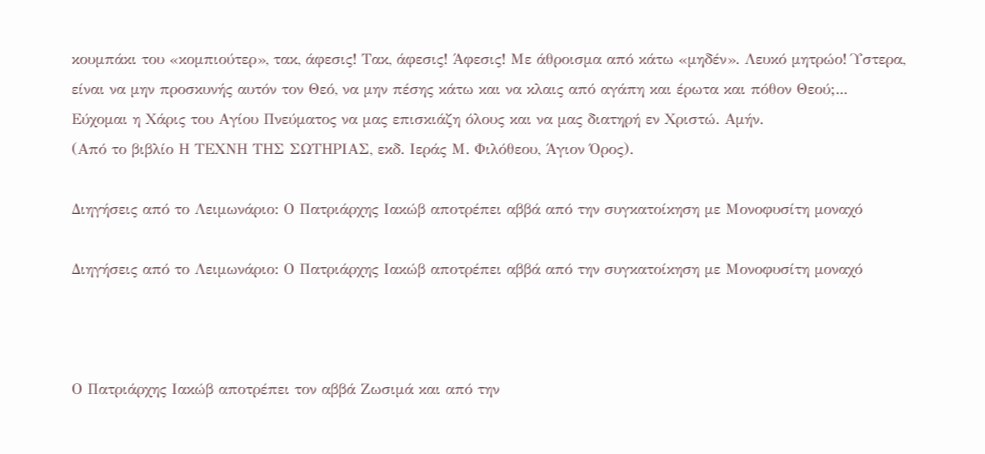κουμπάκι του «κομπιούτερ», τακ, άφεσις! Τακ, άφεσις! Άφεσις! Με άθροισμα από κάτω «μηδέν». Λευκό μητρώο! Ύστερα, είναι να μην προσκυνής αυτόν τον Θεό, να μην πέσης κάτω και να κλαις από αγάπη και έρωτα και πόθον Θεού;...
Εύχομαι η Χάρις του Αγίου Πνεύματος να μας επισκιάζη όλους και να μας διατηρή εν Χριστώ. Αμήν.
(Από το βιβλίο Η ΤΕΧΝΗ ΤΗΣ ΣΩΤΗΡΙΑΣ, εκδ. Ιεράς Μ. Φιλόθεου, Άγιον Όρος).

Διηγήσεις από το Λειμωνάριο: Ο Πατριάρχης Ιακώβ αποτρέπει αββά από την συγκατοίκηση με Μονοφυσίτη μοναχό

Διηγήσεις από το Λειμωνάριο: Ο Πατριάρχης Ιακώβ αποτρέπει αββά από την συγκατοίκηση με Μονοφυσίτη μοναχό



Ο Πατριάρχης Ιακώβ αποτρέπει τον αββά Ζωσιμά και από την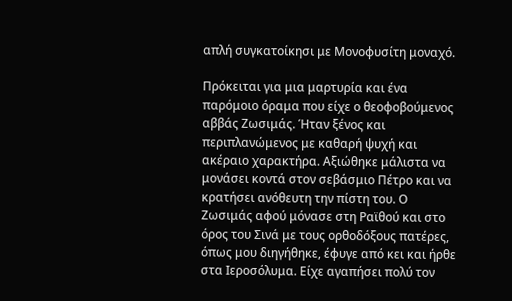απλή συγκατοίκησι με Μονοφυσίτη μοναχό.

Πρόκειται για μια μαρτυρία και ένα παρόμοιο όραμα που είχε ο θεοφοβούμενος αββάς Ζωσιμάς. Ήταν ξένος και περιπλανώμενος με καθαρή ψυχή και ακέραιο χαρακτήρα. Αξιώθηκε μάλιστα να μονάσει κοντά στον σεβάσμιο Πέτρο και να κρατήσει ανόθευτη την πίστη του. Ο Ζωσιμάς αφού μόνασε στη Ραϊθού και στο όρος του Σινά με τους ορθοδόξους πατέρες, όπως μου διηγήθηκε, έφυγε από κει και ήρθε στα Ιεροσόλυμα. Είχε αγαπήσει πολύ τον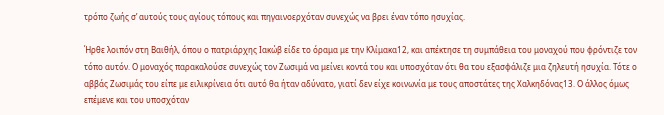τρόπο ζωής σ’ αυτούς τους αγίους τόπους και πηγαινοερχόταν συνεχώς να βρει έναν τόπο ησυχίας.

Ήρθε λοιπόν στη Βαιθήλ, όπου ο πατριάρχης Ιακώβ είδε το όραμα με την Κλίμακα12, και απέκτησε τη συμπάθεια του μοναχού που φρόντιζε τον τόπο αυτόν. Ο μοναχός παρακαλούσε συνεχώς τον Ζωσιμά να μείνει κοντά του και υποσχόταν ότι θα του εξασφάλιζε μια ζηλευτή ησυχία. Τότε ο αββάς Ζωσιμάς του είπε με ειλικρίνεια ότι αυτό θα ήταν αδύνατο, γιατί δεν είχε κοινωνία με τους αποστάτες της Χαλκηδόνας13. Ο άλλος όμως επέμενε και του υποσχόταν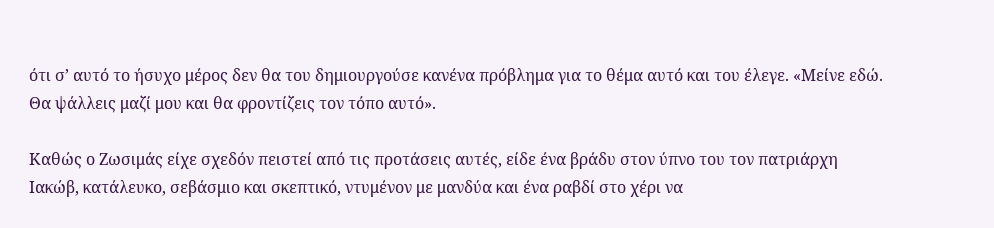ότι σ’ αυτό το ήσυχο μέρος δεν θα του δημιουργούσε κανένα πρόβλημα για το θέμα αυτό και του έλεγε. «Μείνε εδώ. Θα ψάλλεις μαζί μου και θα φροντίζεις τον τόπο αυτό».

Καθώς ο Ζωσιμάς είχε σχεδόν πειστεί από τις προτάσεις αυτές, είδε ένα βράδυ στον ύπνο του τον πατριάρχη Ιακώβ, κατάλευκο, σεβάσμιο και σκεπτικό, ντυμένον με μανδύα και ένα ραβδί στο χέρι να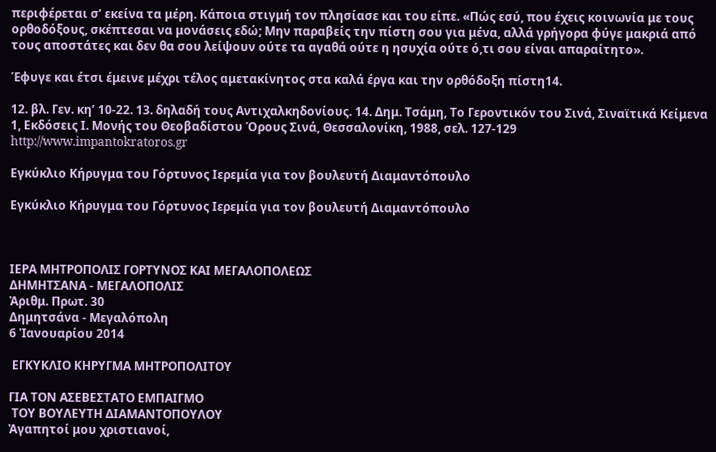περιφέρεται σ’ εκείνα τα μέρη. Κάποια στιγμή τον πλησίασε και του είπε. «Πώς εσύ, που έχεις κοινωνία με τους ορθοδόξους, σκέπτεσαι να μονάσεις εδώ; Μην παραβείς την πίστη σου για μένα, αλλά γρήγορα φύγε μακριά από τους αποστάτες και δεν θα σου λείψουν ούτε τα αγαθά ούτε η ησυχία ούτε ό,τι σου είναι απαραίτητο».

Έφυγε και έτσι έμεινε μέχρι τέλος αμετακίνητος στα καλά έργα και την ορθόδοξη πίστη14.

12. βλ. Γεν. κη’ 10-22. 13. δηλαδή τους Αντιχαλκηδονίους. 14. Δημ. Τσάμη, Το Γεροντικόν του Σινά, Σιναϊτικά Κείμενα 1, Εκδόσεις Ι. Μονής του Θεοβαδίστου Όρους Σινά, Θεσσαλονίκη, 1988, σελ. 127-129
http://www.impantokratoros.gr

Εγκύκλιο Κήρυγμα του Γόρτυνος Ιερεμία για τον βουλευτή Διαμαντόπουλο

Εγκύκλιο Κήρυγμα του Γόρτυνος Ιερεμία για τον βουλευτή Διαμαντόπουλο



ΙΕΡΑ ΜΗΤΡΟΠΟΛΙΣ ΓΟΡΤΥΝΟΣ ΚΑΙ ΜΕΓΑΛΟΠΟΛΕΩΣ
ΔΗΜΗΤΣΑΝΑ - ΜΕΓΑΛΟΠΟΛΙΣ
Ἀριθμ. Πρωτ. 30
Δημητσάνα - Μεγαλόπολη
6 Ἰανουαρίου 2014

 ΕΓΚΥΚΛΙΟ ΚΗΡΥΓΜΑ ΜΗΤΡΟΠΟΛΙΤΟΥ

ΓΙΑ ΤΟΝ ΑΣΕΒΕΣΤΑΤΟ ΕΜΠΑΙΓΜΟ
 ΤΟΥ ΒΟΥΛΕΥΤΗ ΔΙΑΜΑΝΤΟΠΟΥΛΟΥ
Ἀγαπητοί μου χριστιανοί,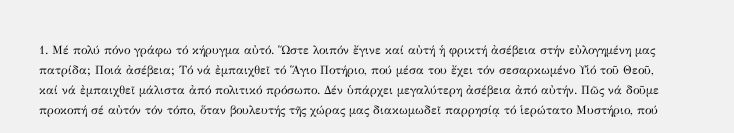1. Μέ πολύ πόνο γράφω τό κήρυγμα αὐτό. Ὥστε λοιπόν ἔγινε καί αὐτή ἡ φρικτή ἀσέβεια στήν εὐλογημένη μας πατρίδα; Ποιά ἀσέβεια; Τό νά ἐμπαιχθεῖ τό Ἅγιο Ποτήριο, πού μέσα του ἔχει τόν σεσαρκωμένο Υἱό τοῦ Θεοῦ, καί νά ἐμπαιχθεῖ μάλιστα ἀπό πολιτικό πρόσωπο. Δέν ὑπάρχει μεγαλύτερη ἀσέβεια ἀπό αὐτήν. Πῶς νά δοῦμε προκοπή σέ αὐτόν τόν τόπο, ὅταν βουλευτής τῆς χώρας μας διακωμωδεῖ παρρησίᾳ τό ἱερώτατο Μυστήριο, πού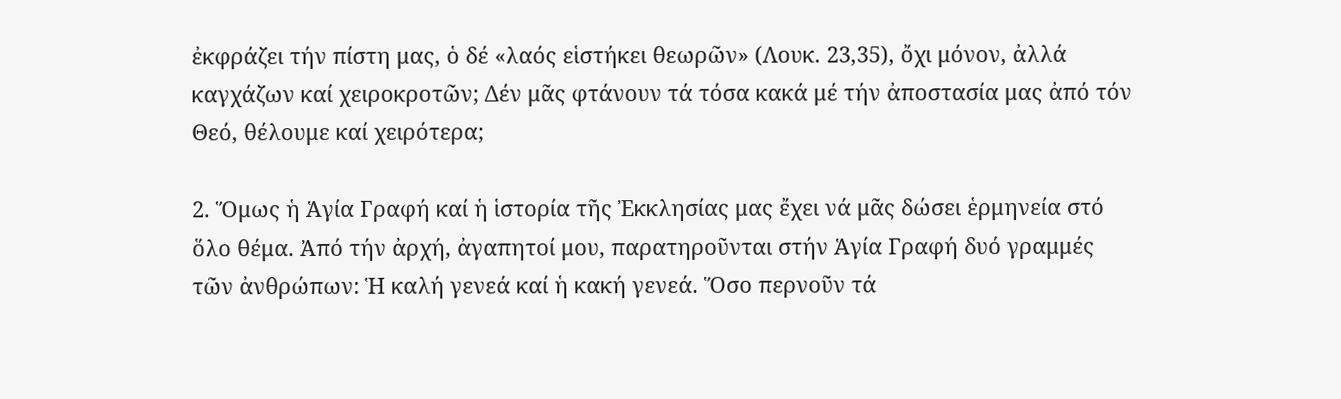ἐκφράζει τήν πίστη μας, ὁ δέ «λαός εἱστήκει θεωρῶν» (Λουκ. 23,35), ὄχι μόνον, ἀλλά καγχάζων καί χειροκροτῶν; Δέν μᾶς φτάνουν τά τόσα κακά μέ τήν ἀποστασία μας ἀπό τόν Θεό, θέλουμε καί χειρότερα;

2. Ὅμως ἡ Ἁγία Γραφή καί ἡ ἱστορία τῆς Ἐκκλησίας μας ἔχει νά μᾶς δώσει ἑρμηνεία στό ὅλο θέμα. Ἀπό τήν ἀρχή, ἀγαπητοί μου, παρατηροῦνται στήν Ἁγία Γραφή δυό γραμμές τῶν ἀνθρώπων: Ἡ καλή γενεά καί ἡ κακή γενεά. Ὅσο περνοῦν τά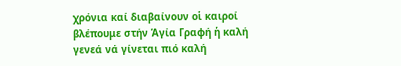χρόνια καί διαβαίνουν οἱ καιροί βλέπουμε στήν Ἁγία Γραφή ἡ καλή γενεά νά γίνεται πιό καλή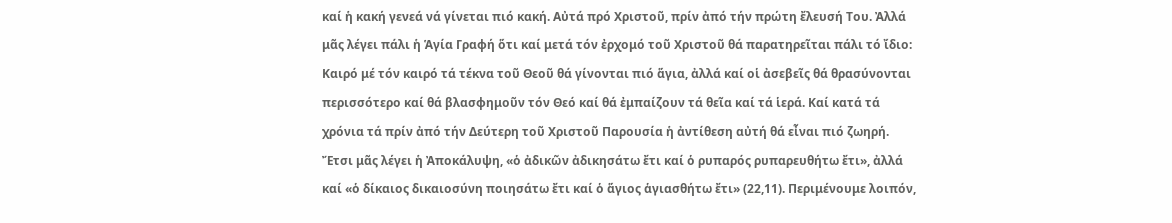καί ἡ κακή γενεά νά γίνεται πιό κακή. Αὐτά πρό Χριστοῦ, πρίν ἀπό τήν πρώτη ἔλευσή Του. Ἀλλά μᾶς λέγει πάλι ἡ Ἁγία Γραφή ὅτι καί μετά τόν ἐρχομό τοῦ Χριστοῦ θά παρατηρεῖται πάλι τό ἴδιο: Καιρό μέ τόν καιρό τά τέκνα τοῦ Θεοῦ θά γίνονται πιό ἅγια, ἀλλά καί οἱ ἀσεβεῖς θά θρασύνονται περισσότερο καί θά βλασφημοῦν τόν Θεό καί θά ἐμπαίζουν τά θεῖα καί τά ἱερά. Καί κατά τά χρόνια τά πρίν ἀπό τήν Δεύτερη τοῦ Χριστοῦ Παρουσία ἡ ἀντίθεση αὐτή θά εἶναι πιό ζωηρή. Ἔτσι μᾶς λέγει ἡ Ἀποκάλυψη, «ὁ ἀδικῶν ἀδικησάτω ἔτι καί ὁ ρυπαρός ρυπαρευθήτω ἔτι», ἀλλά καί «ὁ δίκαιος δικαιοσύνη ποιησάτω ἔτι καί ὁ ἅγιος ἁγιασθήτω ἔτι» (22,11). Περιμένουμε λοιπόν,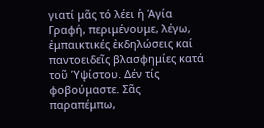γιατί μᾶς τό λέει ἡ Ἁγία Γραφή, περιμένουμε, λέγω, ἐμπαικτικές ἐκδηλώσεις καί παντοειδεῖς βλασφημίες κατά τοῦ Ὑψίστου. Δέν τίς φοβούμαστε. Σᾶς παραπέμπω,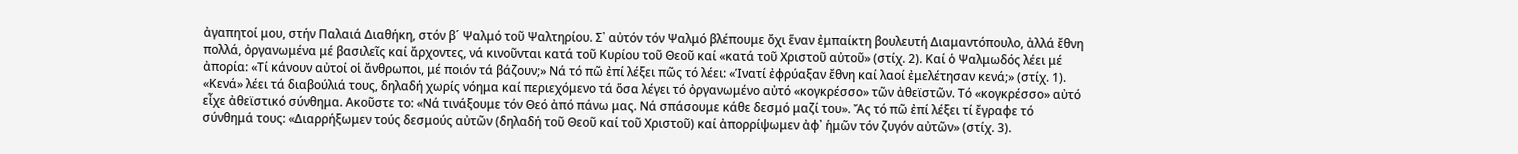ἀγαπητοί μου, στήν Παλαιά Διαθήκη, στόν β´ Ψαλμό τοῦ Ψαλτηρίου. Σ᾽ αὐτόν τόν Ψαλμό βλέπουμε ὄχι ἕναν ἐμπαίκτη βουλευτή Διαμαντόπουλο, ἀλλά ἔθνη πολλά, ὀργανωμένα μέ βασιλεῖς καί ἄρχοντες, νά κινοῦνται κατά τοῦ Κυρίου τοῦ Θεοῦ καί «κατά τοῦ Χριστοῦ αὐτοῦ» (στίχ. 2). Καί ὁ Ψαλμωδός λέει μέ ἀπορία: «Τί κάνουν αὐτοί οἱ ἄνθρωποι, μέ ποιόν τά βάζουν;» Νά τό πῶ ἐπί λέξει πῶς τό λέει: «Ἱνατί ἐφρύαξαν ἔθνη καί λαοί ἐμελέτησαν κενά;» (στίχ. 1). «Κενά» λέει τά διαβούλιά τους, δηλαδή χωρίς νόημα καί περιεχόμενο τά ὅσα λέγει τό ὀργανωμένο αὐτό «κογκρέσσο» τῶν ἀθεϊστῶν. Τό «κογκρέσσο» αὐτό εἶχε ἀθεϊστικό σύνθημα. Ακοῦστε το: «Νά τινάξουμε τόν Θεό ἀπό πάνω μας. Νά σπάσουμε κάθε δεσμό μαζί του». Ἄς τό πῶ ἐπί λέξει τί ἔγραφε τό σύνθημά τους: «Διαρρήξωμεν τούς δεσμούς αὐτῶν (δηλαδή τοῦ Θεοῦ καί τοῦ Χριστοῦ) καί ἀπορρίψωμεν ἀφ᾽ ἡμῶν τόν ζυγόν αὐτῶν» (στίχ. 3).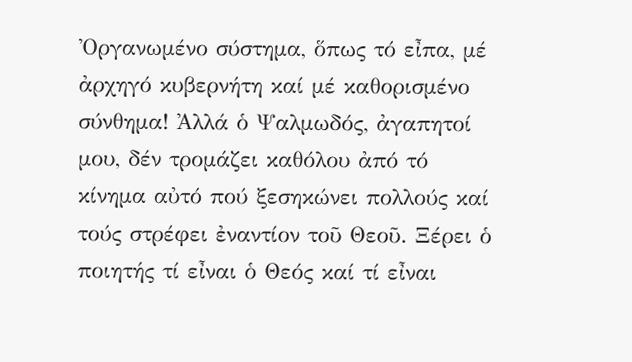Ὀργανωμένο σύστημα, ὅπως τό εἶπα, μέ ἀρχηγό κυβερνήτη καί μέ καθορισμένο σύνθημα! Ἀλλά ὁ Ψαλμωδός, ἀγαπητοί μου, δέν τρομάζει καθόλου ἀπό τό κίνημα αὐτό πού ξεσηκώνει πολλούς καί τούς στρέφει ἐναντίον τοῦ Θεοῦ. Ξέρει ὁ ποιητής τί εἶναι ὁ Θεός καί τί εἶναι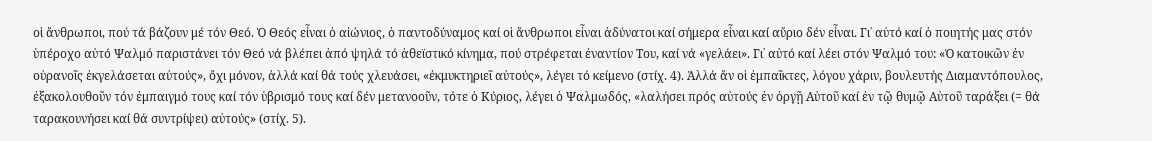οἱ ἄνθρωποι, πού τά βάζουν μέ τόν Θεό. Ὁ Θεός εἶναι ὁ αἰώνιος, ὁ παντοδύναμος καί οἱ ἄνθρωποι εἶναι ἀδύνατοι καί σήμερα εἶναι καί αὔριο δέν εἶναι. Γι᾽ αὐτό καί ὁ ποιητής μας στόν ὑπέροχο αὐτό Ψαλμό παριστάνει τόν Θεό νά βλέπει ἀπό ψηλά τό ἀθεϊστικό κίνημα, πού στρέφεται ἐναντίον Του, καί νά «γελάει». Γι᾽ αὐτό καί λέει στόν Ψαλμό του: «Ὁ κατοικῶν ἐν οὐρανοῖς ἐκγελάσεται αὐτούς», ὄχι μόνον, ἀλλά καί θά τούς χλευάσει, «ἐκμυκτηριεῖ αὐτούς», λέγει τό κείμενο (στίχ. 4). Ἀλλά ἄν οἱ ἐμπαῖκτες, λόγου χάριν, βουλευτής Διαμαντόπουλος, ἐξακολουθοῦν τόν ἐμπαιγμό τους καί τόν ὑβρισμό τους καί δέν μετανοοῦν, τότε ὁ Κύριος, λέγει ὁ Ψαλμωδός, «λαλήσει πρός αὐτούς ἐν ὀργῇ Αὐτοῦ καί ἐν τῷ θυμῷ Αὐτοῦ ταράξει (= θά ταρακουνήσει καί θά συντρίψει) αὐτούς» (στίχ. 5).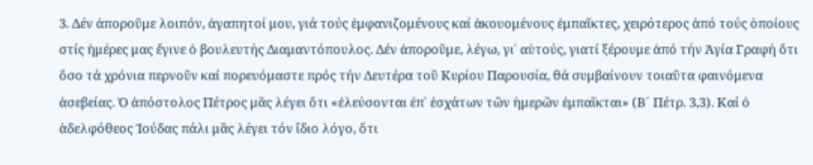3. Δέν ἀποροῦμε λοιπόν, ἀγαπητοί μου, γιά τούς ἐμφανιζομένους καί ἀκουομένους ἐμπαῖκτες, χειρότερος ἀπό τούς ὁποίους στίς ἡμέρες μας ἔγινε ὁ βουλευτής Διαμαντόπουλος. Δέν ἀποροῦμε, λέγω, γι᾽ αὐτούς, γιατί ξέρουμε ἀπό τήν Ἁγία Γραφή ὅτι ὅσο τά χρόνια περνοῦν καί πορευόμαστε πρός τήν Δευτέρα τοῦ Κυρίου Παρουσία, θά συμβαίνουν τοιαῦτα φαινόμενα ἀσεβείας. Ὁ ἀπόστολος Πέτρος μᾶς λέγει ὅτι «ἐλεύσονται ἐπ᾽ ἐσχάτων τῶν ἡμερῶν ἐμπαῖκται» (Β´ Πέτρ. 3,3). Καί ὁ ἀδελφόθεος Ἰούδας πάλι μᾶς λέγει τόν ἴδιο λόγο, ὅτι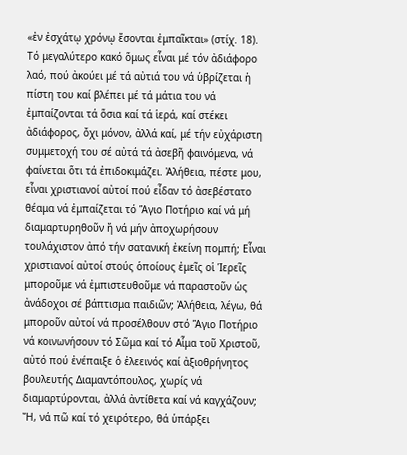«ἐν ἐσχάτῳ χρόνῳ ἔσονται ἐμπαῖκται» (στίχ. 18). Τό μεγαλύτερο κακό ὅμως εἶναι μέ τόν ἀδιάφορο λαό, πού ἀκούει μέ τά αὐτιά του νά ὑβρίζεται ἡ πίστη του καί βλέπει μέ τά μάτια του νά ἐμπαίζονται τά ὅσια καί τά ἱερά, καί στέκει ἀδιάφορος, ὄχι μόνον, ἀλλά καί, μέ τήν εὐχάριστη συμμετοχή του σέ αὐτά τά ἀσεβῆ φαινόμενα, νά φαίνεται ὅτι τά ἐπιδοκιμάζει. Ἀλήθεια, πέστε μου, εἶναι χριστιανοί αὐτοί πού εἶδαν τό ἀσεβέστατο θέαμα νά ἐμπαίζεται τό Ἅγιο Ποτήριο καί νά μή διαμαρτυρηθοῦν ἤ νά μήν ἀποχωρήσουν τουλάχιστον ἀπό τήν σατανική ἐκείνη πομπή; Εἶναι χριστιανοί αὐτοί στούς ὁποίους ἐμεῖς οἱ Ἱερεῖς μποροῦμε νά ἐμπιστευθοῦμε νά παραστοῦν ὡς ἀνάδοχοι σέ βάπτισμα παιδιῶν; Ἀλήθεια, λέγω, θά μποροῦν αὐτοί νά προσέλθουν στό Ἅγιο Ποτήριο νά κοινωνήσουν τό Σῶμα καί τό Αἷμα τοῦ Χριστοῦ, αὐτό πού ἐνέπαιξε ὁ ἐλεεινός καί ἀξιοθρήνητος βουλευτής Διαμαντόπουλος, χωρίς νά διαμαρτύρονται, ἀλλά ἀντίθετα καί νά καγχάζουν; Ἤ, νά πῶ καί τό χειρότερο, θά ὑπάρξει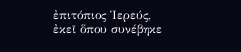ἐπιτόπιος Ἱερεύς, ἐκεῖ ὅπου συνέβηκε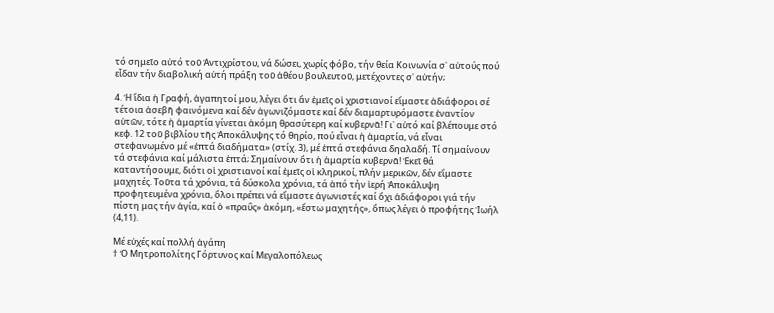τό σημεῖο αὐτό τοῦ Ἀντιχρίστου, νά δώσει, χωρίς φόβο, τήν θεία Κοινωνία σ᾽ αὐτούς πού εἶδαν τήν διαβολική αὐτή πράξη τοῦ ἀθέου βουλευτοῦ, μετέχοντες σ᾽ αὐτήν;

4. Ἡ ἴδια ἡ Γραφή, ἀγαπητοί μου, λέγει ὅτι ἄν ἐμεῖς οἱ χριστιανοί εἴμαστε ἀδιάφοροι σέ τέτοια ἀσεβῆ φαινόμενα καί δέν ἀγωνιζόμαστε καί δέν διαμαρτυρόμαστε ἐναντίον αὐτῶν, τότε ἡ ἁμαρτία γίνεται ἀκόμη θρασύτερη καί κυβερνᾶ! Γι᾽ αὐτό καί βλέπουμε στό κεφ. 12 τοῦ βιβλίου τῆς Ἀποκάλυψης τό θηρίο, πού εἶναι ἡ ἁμαρτία, νά εἶναι στεφανωμένο μέ «ἑπτά διαδήματα» (στίχ. 3), μέ ἑπτά στεφάνια δηαλαδή. Τί σημαίνουν τά στεφάνια καί μάλιστα ἑπτά; Σημαίνουν ὅτι ἡ ἁμαρτία κυβερνᾶ! Ἐκεῖ θά καταντήσουμε, διότι οἱ χριστιανοί καί ἐμεῖς οἱ κληρικοί, πλήν μερικῶν, δέν εἴμαστε μαχητές. Τοῦτα τά χρόνια, τά δύσκολα χρόνια, τά ἀπό τήν ἱερή Ἀποκάλυψη προφητευμένα χρόνια, ὅλοι πρέπει νά εἴμαστε ἀγωνιστές καί ὄχι ἀδιάφοροι γιά τήν πίστη μας τήν ἁγία, καί ὁ «πραΰς» ἀκόμη, «ἔστω μαχητής», ὅπως λέγει ὁ προφήτης Ἰωήλ (4,11).

Μέ εὐχές καί πολλή ἀγάπη
† Ὁ Μητροπολίτης Γόρτυνος καί Μεγαλοπόλεως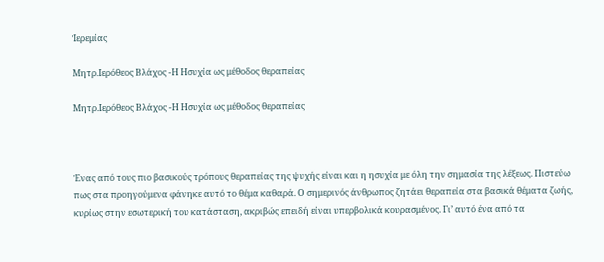Ἰερεμίας

Μητρ.Ιερόθεος Βλάχος -Η Ησυχία ως μέθοδος θεραπείας

Μητρ.Ιερόθεος Βλάχος -Η Ησυχία ως μέθοδος θεραπείας



Ένας από τους πιο βασικούς τρόπους θεραπείας της ψυχής είναι και η ησυχία με όλη την σημασία της λέξεως. Πιστεύω πως στα προηγούμενα φάνηκε αυτό το θέμα καθαρά. Ο σημερινός άνθρωπος ζητάει θεραπεία στα βασικά θέματα ζωής, κυρίως στην εσωτερική του κατάσταση, ακριβώς επειδή είναι υπερβολικά κουρασμένος. Γι’ αυτό ένα από τα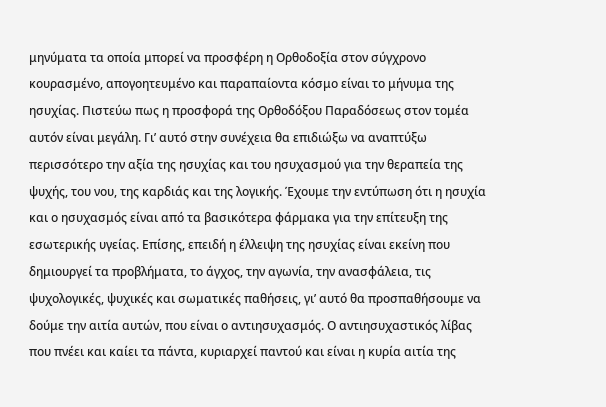μηνύματα τα οποία μπορεί να προσφέρη η Ορθοδοξία στον σύγχρονο κουρασμένο, απογοητευμένο και παραπαίοντα κόσμο είναι το μήνυμα της ησυχίας. Πιστεύω πως η προσφορά της Ορθοδόξου Παραδόσεως στον τομέα αυτόν είναι μεγάλη. Γι’ αυτό στην συνέχεια θα επιδιώξω να αναπτύξω περισσότερο την αξία της ησυχίας και του ησυχασμού για την θεραπεία της ψυχής, του νου, της καρδιάς και της λογικής. Έχουμε την εντύπωση ότι η ησυχία και ο ησυχασμός είναι από τα βασικότερα φάρμακα για την επίτευξη της εσωτερικής υγείας. Επίσης, επειδή η έλλειψη της ησυχίας είναι εκείνη που δημιουργεί τα προβλήματα, το άγχος, την αγωνία, την ανασφάλεια, τις ψυχολογικές, ψυχικές και σωματικές παθήσεις, γι’ αυτό θα προσπαθήσουμε να δούμε την αιτία αυτών, που είναι ο αντιησυχασμός. Ο αντιησυχαστικός λίβας που πνέει και καίει τα πάντα, κυριαρχεί παντού και είναι η κυρία αιτία της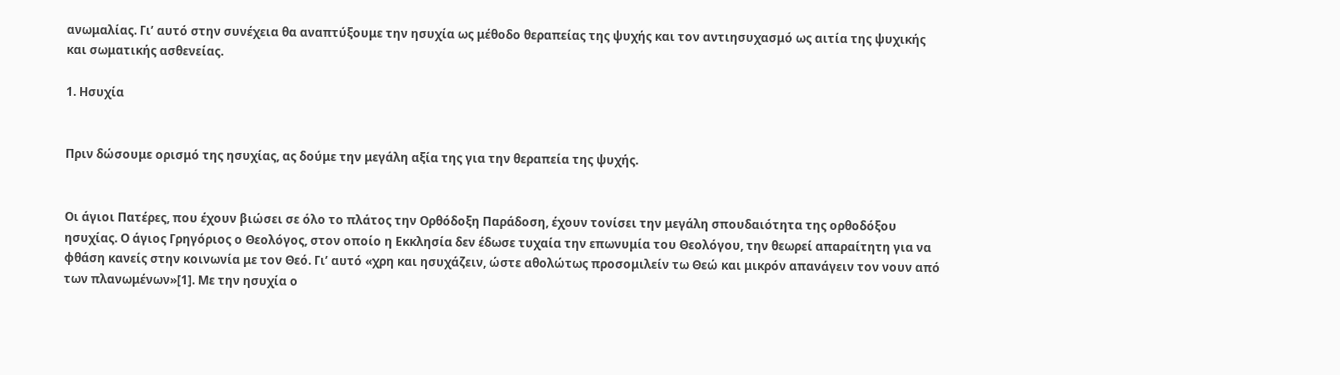ανωμαλίας. Γι’ αυτό στην συνέχεια θα αναπτύξουμε την ησυχία ως μέθοδο θεραπείας της ψυχής και τον αντιησυχασμό ως αιτία της ψυχικής και σωματικής ασθενείας.

1. Ησυχία


Πριν δώσουμε ορισμό της ησυχίας, ας δούμε την μεγάλη αξία της για την θεραπεία της ψυχής.


Οι άγιοι Πατέρες, που έχουν βιώσει σε όλο το πλάτος την Ορθόδοξη Παράδοση, έχουν τονίσει την μεγάλη σπουδαιότητα της ορθοδόξου ησυχίας. Ο άγιος Γρηγόριος ο Θεολόγος, στον οποίο η Εκκλησία δεν έδωσε τυχαία την επωνυμία του Θεολόγου, την θεωρεί απαραίτητη για να φθάση κανείς στην κοινωνία με τον Θεό. Γι’ αυτό «χρη και ησυχάζειν, ώστε αθολώτως προσομιλείν τω Θεώ και μικρόν απανάγειν τον νουν από των πλανωμένων»[1]. Με την ησυχία ο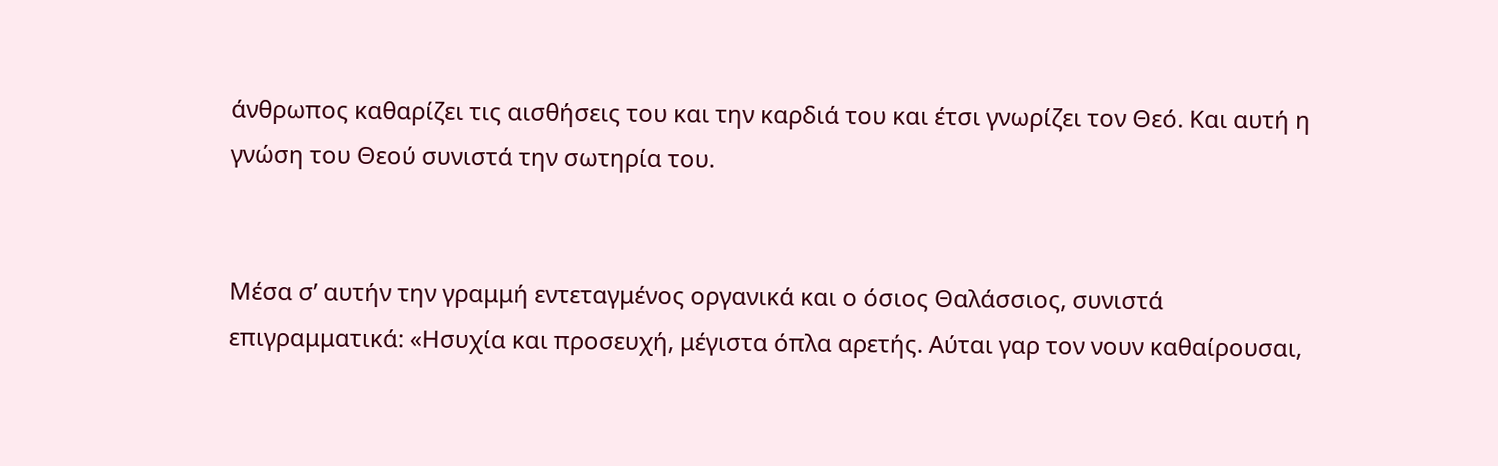άνθρωπος καθαρίζει τις αισθήσεις του και την καρδιά του και έτσι γνωρίζει τον Θεό. Και αυτή η γνώση του Θεού συνιστά την σωτηρία του.


Μέσα σ’ αυτήν την γραμμή εντεταγμένος οργανικά και ο όσιος Θαλάσσιος, συνιστά επιγραμματικά: «Ησυχία και προσευχή, μέγιστα όπλα αρετής. Αύται γαρ τον νουν καθαίρουσαι,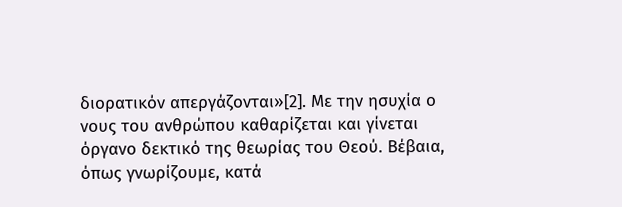διορατικόν απεργάζονται»[2]. Με την ησυχία ο νους του ανθρώπου καθαρίζεται και γίνεται όργανο δεκτικό της θεωρίας του Θεού. Βέβαια, όπως γνωρίζουμε, κατά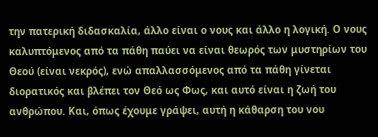την πατερική διδασκαλία, άλλο είναι ο νους και άλλο η λογική. Ο νους καλυπτόμενος από τα πάθη παύει να είναι θεωρός των μυστηρίων του Θεού (είναι νεκρός), ενώ απαλλασσόμενος από τα πάθη γίνεται διορατικός και βλέπει τον Θεό ως Φως, και αυτό είναι η ζωή του ανθρώπου. Και, όπως έχουμε γράψει, αυτή η κάθαρση του νου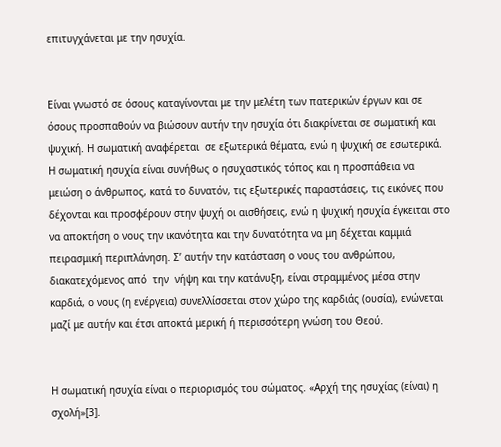επιτυγχάνεται με την ησυχία.


Είναι γνωστό σε όσους καταγίνονται με την μελέτη των πατερικών έργων και σε όσους προσπαθούν να βιώσουν αυτήν την ησυχία ότι διακρίνεται σε σωματική και ψυχική. Η σωματική αναφέρεται  σε εξωτερικά θέματα, ενώ η ψυχική σε εσωτερικά. Η σωματική ησυχία είναι συνήθως ο ησυχαστικός τόπος και η προσπάθεια να μειώση ο άνθρωπος, κατά το δυνατόν, τις εξωτερικές παραστάσεις, τις εικόνες που δέχονται και προσφέρουν στην ψυχή οι αισθήσεις, ενώ η ψυχική ησυχία έγκειται στο να αποκτήση ο νους την ικανότητα και την δυνατότητα να μη δέχεται καμμιά πειρασμική περιπλάνηση. Σ’ αυτήν την κατάσταση ο νους του ανθρώπου, διακατεχόμενος από  την  νήψη και την κατάνυξη, είναι στραμμένος μέσα στην καρδιά, ο νους (η ενέργεια) συνελλίσσεται στον χώρο της καρδιάς (ουσία), ενώνεται μαζί με αυτήν και έτσι αποκτά μερική ή περισσότερη γνώση του Θεού.


Η σωματική ησυχία είναι ο περιορισμός του σώματος. «Αρχή της ησυχίας (είναι) η σχολή»[3].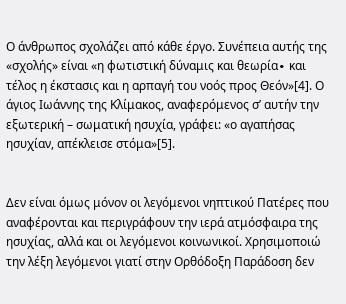Ο άνθρωπος σχολάζει από κάθε έργο. Συνέπεια αυτής της «σχολής» είναι «η φωτιστική δύναμις και θεωρία∙ και τέλος η έκστασις και η αρπαγή του νοός προς Θεόν»[4]. Ο άγιος Ιωάννης της Κλίμακος, αναφερόμενος σ’ αυτήν την εξωτερική – σωματική ησυχία, γράφει: «ο αγαπήσας ησυχίαν, απέκλεισε στόμα»[5].


Δεν είναι όμως μόνον οι λεγόμενοι νηπτικού Πατέρες που αναφέρονται και περιγράφουν την ιερά ατμόσφαιρα της ησυχίας, αλλά και οι λεγόμενοι κοινωνικοί. Χρησιμοποιώ την λέξη λεγόμενοι γιατί στην Ορθόδοξη Παράδοση δεν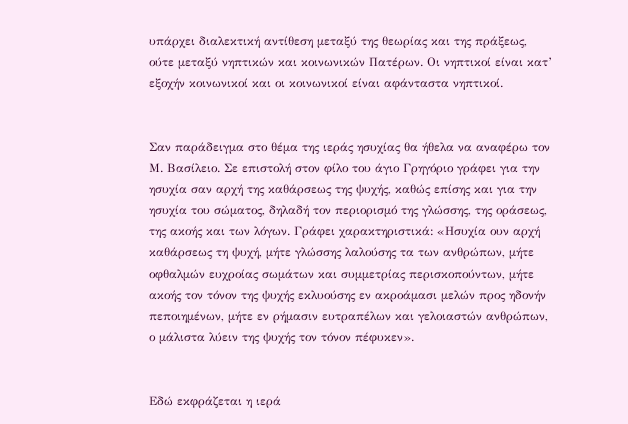υπάρχει διαλεκτική αντίθεση μεταξύ της θεωρίας και της πράξεως, ούτε μεταξύ νηπτικών και κοινωνικών Πατέρων. Οι νηπτικοί είναι κατ’ εξοχήν κοινωνικοί και οι κοινωνικοί είναι αφάνταστα νηπτικοί.


Σαν παράδειγμα στο θέμα της ιεράς ησυχίας θα ήθελα να αναφέρω τον Μ. Βασίλειο. Σε επιστολή στον φίλο του άγιο Γρηγόριο γράφει για την ησυχία σαν αρχή της καθάρσεως της ψυχής, καθώς επίσης και για την ησυχία του σώματος, δηλαδή τον περιορισμό της γλώσσης, της οράσεως, της ακοής και των λόγων. Γράφει χαρακτηριστικά: «Ησυχία ουν αρχή καθάρσεως τη ψυχή, μήτε γλώσσης λαλούσης τα των ανθρώπων, μήτε οφθαλμών ευχροίας σωμάτων και συμμετρίας περισκοπούντων, μήτε ακοής τον τόνον της ψυχής εκλυούσης εν ακροάμασι μελών προς ηδονήν πεποιημένων, μήτε εν ρήμασιν ευτραπέλων και γελοιαστών ανθρώπων, ο μάλιστα λύειν της ψυχής τον τόνον πέφυκεν».


Εδώ εκφράζεται η ιερά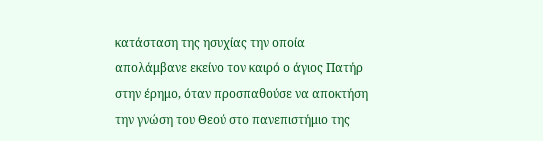κατάσταση της ησυχίας την οποία απολάμβανε εκείνο τον καιρό ο άγιος Πατήρ στην έρημο, όταν προσπαθούσε να αποκτήση την γνώση του Θεού στο πανεπιστήμιο της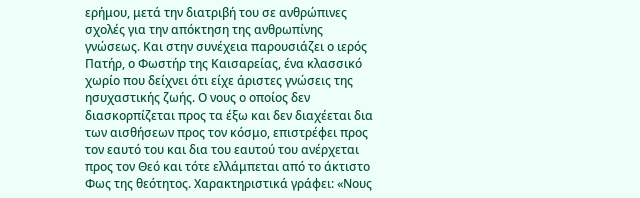ερήμου, μετά την διατριβή του σε ανθρώπινες σχολές για την απόκτηση της ανθρωπίνης γνώσεως. Και στην συνέχεια παρουσιάζει ο ιερός Πατήρ, ο Φωστήρ της Καισαρείας, ένα κλασσικό χωρίο που δείχνει ότι είχε άριστες γνώσεις της ησυχαστικής ζωής. Ο νους ο οποίος δεν διασκορπίζεται προς τα έξω και δεν διαχέεται δια των αισθήσεων προς τον κόσμο, επιστρέφει προς τον εαυτό του και δια του εαυτού του ανέρχεται προς τον Θεό και τότε ελλάμπεται από το άκτιστο Φως της θεότητος. Χαρακτηριστικά γράφει: «Νους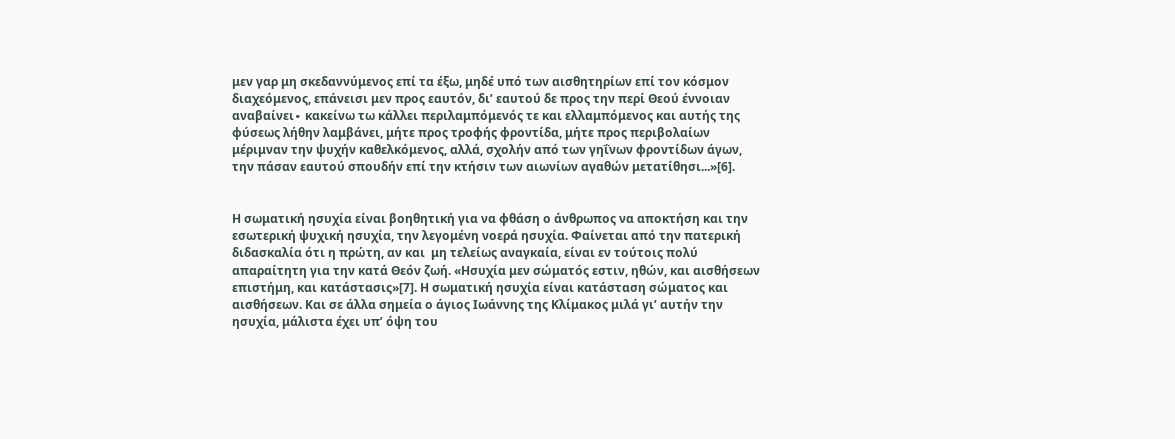μεν γαρ μη σκεδαννύμενος επί τα έξω, μηδέ υπό των αισθητηρίων επί τον κόσμον διαχεόμενος, επάνεισι μεν προς εαυτόν, δι’ εαυτού δε προς την περί Θεού έννοιαν αναβαίνει∙ κακείνω τω κάλλει περιλαμπόμενός τε και ελλαμπόμενος και αυτής της φύσεως λήθην λαμβάνει, μήτε προς τροφής φροντίδα, μήτε προς περιβολαίων μέριμναν την ψυχήν καθελκόμενος, αλλά, σχολήν από των γηΐνων φροντίδων άγων, την πάσαν εαυτού σπουδήν επί την κτήσιν των αιωνίων αγαθών μετατίθησι...»[6].


Η σωματική ησυχία είναι βοηθητική για να φθάση ο άνθρωπος να αποκτήση και την εσωτερική ψυχική ησυχία, την λεγομένη νοερά ησυχία. Φαίνεται από την πατερική διδασκαλία ότι η πρώτη, αν και  μη τελείως αναγκαία, είναι εν τούτοις πολύ απαραίτητη για την κατά Θεόν ζωή. «Ησυχία μεν σώματός εστιν, ηθών, και αισθήσεων επιστήμη, και κατάστασις»[7]. Η σωματική ησυχία είναι κατάσταση σώματος και αισθήσεων. Και σε άλλα σημεία ο άγιος Ιωάννης της Κλίμακος μιλά γι’ αυτήν την ησυχία, μάλιστα έχει υπ’ όψη του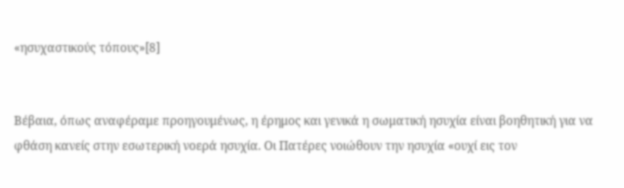«ησυχαστικούς τόπους»[8]


Βέβαια, όπως αναφέραμε προηγουμένως, η έρημος και γενικά η σωματική ησυχία είναι βοηθητική για να φθάση κανείς στην εσωτερική νοερά ησυχία. Οι Πατέρες νοιώθουν την ησυχία «ουχί εις τον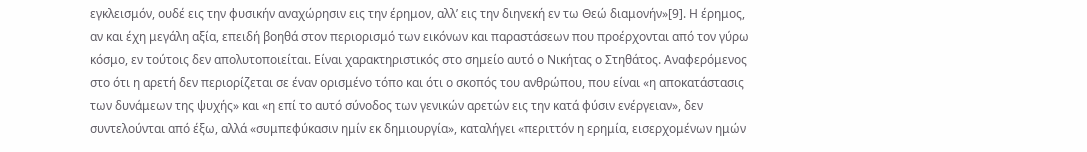εγκλεισμόν, ουδέ εις την φυσικήν αναχώρησιν εις την έρημον, αλλ’ εις την διηνεκή εν τω Θεώ διαμονήν»[9]. Η έρημος, αν και έχη μεγάλη αξία, επειδή βοηθά στον περιορισμό των εικόνων και παραστάσεων που προέρχονται από τον γύρω κόσμο, εν τούτοις δεν απολυτοποιείται. Είναι χαρακτηριστικός στο σημείο αυτό ο Νικήτας ο Στηθάτος. Αναφερόμενος στο ότι η αρετή δεν περιορίζεται σε έναν ορισμένο τόπο και ότι ο σκοπός του ανθρώπου, που είναι «η αποκατάστασις των δυνάμεων της ψυχής» και «η επί το αυτό σύνοδος των γενικών αρετών εις την κατά φύσιν ενέργειαν», δεν συντελούνται από έξω, αλλά «συμπεφύκασιν ημίν εκ δημιουργία», καταλήγει «περιττόν η ερημία, εισερχομένων ημών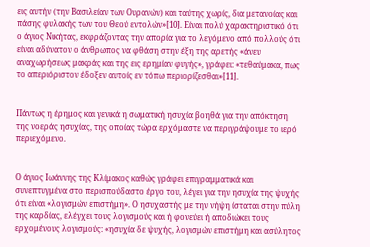εις αυτήν (την Βασιλείαν των Ουρανών) και ταύτης χωρίς, δια μετανοίας και πάσης φυλακής των του Θεού εντολών»[10]. Είναι πολύ χαρακτηριστικό ότι ο άγιος Νικήτας, εκφράζοντας την απορία για το λεγόμενο από πολλούς ότι είναι αδύνατον ο άνθρωπος να φθάση στην έξη της αρετής «άνευ αναχωρήσεως μακράς και της εις ερημίαν φυγής», γράφει: «τεθαύμακα, πως το απεριόριστον έδοξεν αυτοίς εν τόπω περιορίζεσθαι»[11].


Πάντως η έρημος και γενικά η σωματική ησυχία βοηθά για την απόκτηση της νοεράς ησυχίας, της οποίας τώρα ερχόμαστε να περιγράψουμε το ιερό περιεχόμενο.


Ο άγιος Ιωάννης της Κλίμακος καθώς γράφει επιγραμματικά και συνεπτυγμένα στο περισπούδαστο έργο του, λέγει για την ησυχία της ψυχής ότι είναι «λογισμών επιστήμη». Ο ησυχαστής με την νήψη ίσταται στην πύλη της καρδίας, ελέγχει τους λογισμούς και ή φονεύει ή αποδιώκει τους ερχομένους λογισμούς: «ησυχία δε ψυχής, λογισμών επιστήμη και ασύλητος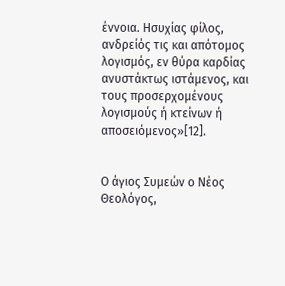έννοια. Ησυχίας φίλος, ανδρείός τις και απότομος λογισμός, εν θύρα καρδίας ανυστάκτως ιστάμενος, και τους προσερχομένους λογισμούς ή κτείνων ή αποσειόμενος»[12].


Ο άγιος Συμεών ο Νέος Θεολόγος,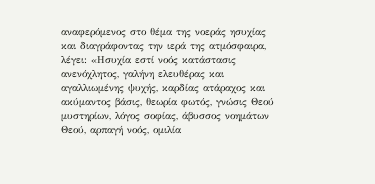αναφερόμενος στο θέμα της νοεράς ησυχίας και διαγράφοντας την ιερά της ατμόσφαιρα, λέγει: «Ησυχία εστί νοός κατάστασις ανενόχλητος, γαλήνη ελευθέρας και αγαλλιωμένης ψυχής, καρδίας ατάραχος και ακύμαντος βάσις, θεωρία φωτός, γνώσις Θεού μυστηρίων, λόγος σοφίας, άβυσσος νοημάτων Θεού, αρπαγή νοός, ομιλία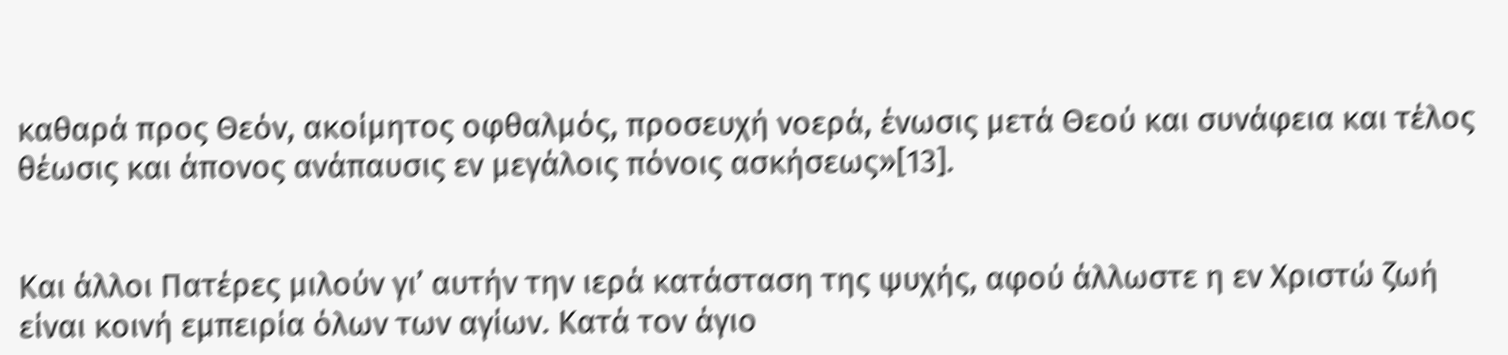καθαρά προς Θεόν, ακοίμητος οφθαλμός, προσευχή νοερά, ένωσις μετά Θεού και συνάφεια και τέλος θέωσις και άπονος ανάπαυσις εν μεγάλοις πόνοις ασκήσεως»[13].


Και άλλοι Πατέρες μιλούν γι’ αυτήν την ιερά κατάσταση της ψυχής, αφού άλλωστε η εν Χριστώ ζωή είναι κοινή εμπειρία όλων των αγίων. Κατά τον άγιο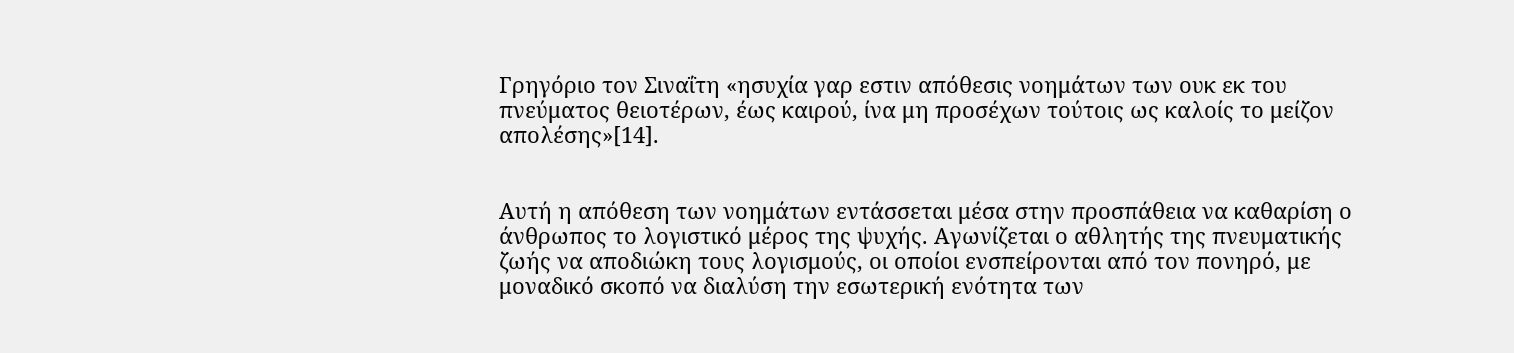Γρηγόριο τον Σιναΐτη «ησυχία γαρ εστιν απόθεσις νοημάτων των ουκ εκ του πνεύματος θειοτέρων, έως καιρού, ίνα μη προσέχων τούτοις ως καλοίς το μείζον απολέσης»[14].


Αυτή η απόθεση των νοημάτων εντάσσεται μέσα στην προσπάθεια να καθαρίση ο άνθρωπος το λογιστικό μέρος της ψυχής. Αγωνίζεται ο αθλητής της πνευματικής ζωής να αποδιώκη τους λογισμούς, οι οποίοι ενσπείρονται από τον πονηρό, με μοναδικό σκοπό να διαλύση την εσωτερική ενότητα των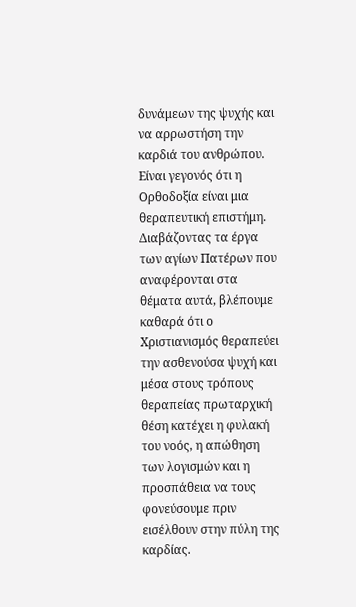δυνάμεων της ψυχής και να αρρωστήση την καρδιά του ανθρώπου. Είναι γεγονός ότι η Ορθοδοξία είναι μια θεραπευτική επιστήμη. Διαβάζοντας τα έργα των αγίων Πατέρων που αναφέρονται στα θέματα αυτά, βλέπουμε καθαρά ότι ο Χριστιανισμός θεραπεύει την ασθενούσα ψυχή και μέσα στους τρόπους θεραπείας πρωταρχική θέση κατέχει η φυλακή του νοός, η απώθηση των λογισμών και η προσπάθεια να τους φονεύσουμε πριν εισέλθουν στην πύλη της καρδίας.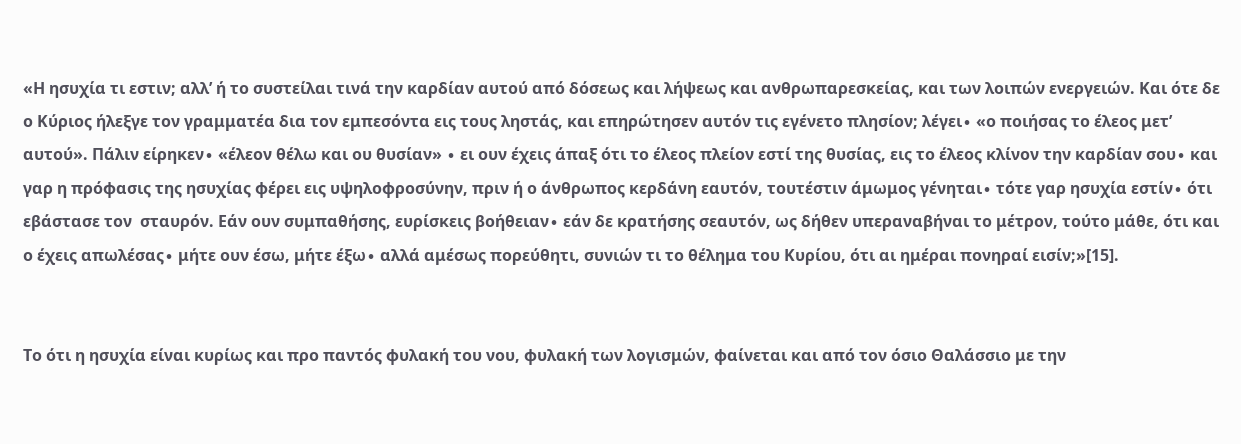«Η ησυχία τι εστιν; αλλ’ ή το συστείλαι τινά την καρδίαν αυτού από δόσεως και λήψεως και ανθρωπαρεσκείας, και των λοιπών ενεργειών. Και ότε δε ο Κύριος ήλεξγε τον γραμματέα δια τον εμπεσόντα εις τους ληστάς, και επηρώτησεν αυτόν τις εγένετο πλησίον; λέγει∙ «ο ποιήσας το έλεος μετ’ αυτού». Πάλιν είρηκεν∙ «έλεον θέλω και ου θυσίαν» ∙ ει ουν έχεις άπαξ ότι το έλεος πλείον εστί της θυσίας, εις το έλεος κλίνον την καρδίαν σου∙ και γαρ η πρόφασις της ησυχίας φέρει εις υψηλοφροσύνην, πριν ή ο άνθρωπος κερδάνη εαυτόν, τουτέστιν άμωμος γένηται∙ τότε γαρ ησυχία εστίν∙ ότι εβάστασε τον  σταυρόν. Εάν ουν συμπαθήσης, ευρίσκεις βοήθειαν∙ εάν δε κρατήσης σεαυτόν, ως δήθεν υπεραναβήναι το μέτρον, τούτο μάθε, ότι και ο έχεις απωλέσας∙ μήτε ουν έσω, μήτε έξω∙ αλλά αμέσως πορεύθητι, συνιών τι το θέλημα του Κυρίου, ότι αι ημέραι πονηραί εισίν;»[15].


Το ότι η ησυχία είναι κυρίως και προ παντός φυλακή του νου, φυλακή των λογισμών, φαίνεται και από τον όσιο Θαλάσσιο με την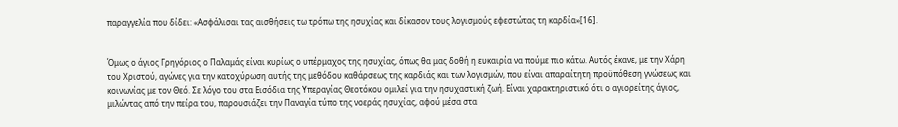παραγγελία που δίδει: «Ασφάλισαι τας αισθήσεις τω τρόπω της ησυχίας και δίκασον τους λογισμούς εφεστώτας τη καρδία»[16].


Όμως ο άγιος Γρηγόριος ο Παλαμάς είναι κυρίως ο υπέρμαχος της ησυχίας, όπως θα μας δοθή η ευκαιρία να πούμε πιο κάτω. Αυτός έκανε, με την Χάρη του Χριστού, αγώνες για την κατοχύρωση αυτής της μεθόδου καθάρσεως της καρδιάς και των λογισμών, που είναι απαραίτητη προϋπόθεση γνώσεως και κοινωνίας με τον Θεό. Σε λόγο του στα Εισόδια της Υπεραγίας Θεοτόκου ομιλεί για την ησυχαστική ζωή. Είναι χαρακτηριστικό ότι ο αγιορείτης άγιος, μιλώντας από την πείρα του, παρουσιάζει την Παναγία τύπο της νοεράς ησυχίας, αφού μέσα στα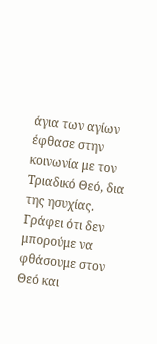άγια των αγίων έφθασε στην κοινωνία με τον Τριαδικό Θεό, δια της ησυχίας. Γράφει ότι δεν μπορούμε να φθάσουμε στον Θεό και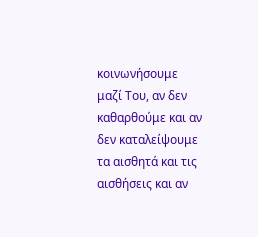κοινωνήσουμε μαζί Του, αν δεν καθαρθούμε και αν δεν καταλείψουμε τα αισθητά και τις αισθήσεις και αν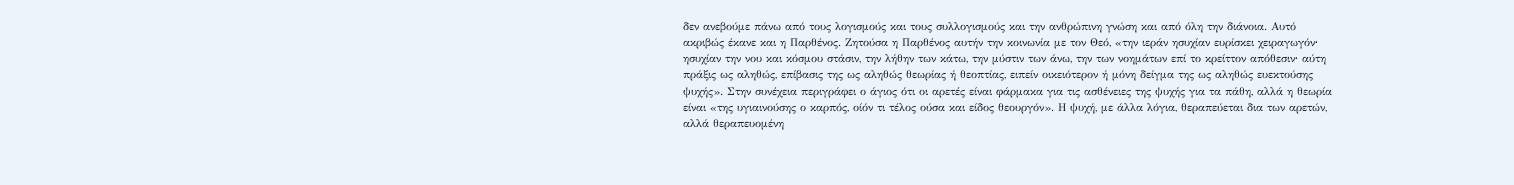δεν ανεβούμε πάνω από τους λογισμούς και τους συλλογισμούς και την ανθρώπινη γνώση και από όλη την διάνοια. Αυτό ακριβώς έκανε και η Παρθένος. Ζητούσα η Παρθένος αυτήν την κοινωνία με τον Θεό, «την ιεράν ησυχίαν ευρίσκει χειραγωγόν∙ ησυχίαν την νου και κόσμου στάσιν, την λήθην των κάτω, την μύστιν των άνω, την των νοημάτων επί το κρείττον απόθεσιν∙ αύτη πράξις ως αληθώς, επίβασις της ως αληθώς θεωρίας ή θεοπτίας, ειπείν οικειότερον ή μόνη δείγμα της ως αληθώς ευεκτούσης ψυχής». Στην συνέχεια περιγράφει ο άγιος ότι οι αρετές είναι φάρμακα για τις ασθένειες της ψυχής για τα πάθη, αλλά η θεωρία είναι «της υγιαινούσης ο καρπός, οίόν τι τέλος ούσα και είδος θεουργόν». Η ψυχή, με άλλα λόγια, θεραπεύεται δια των αρετών, αλλά θεραπευομένη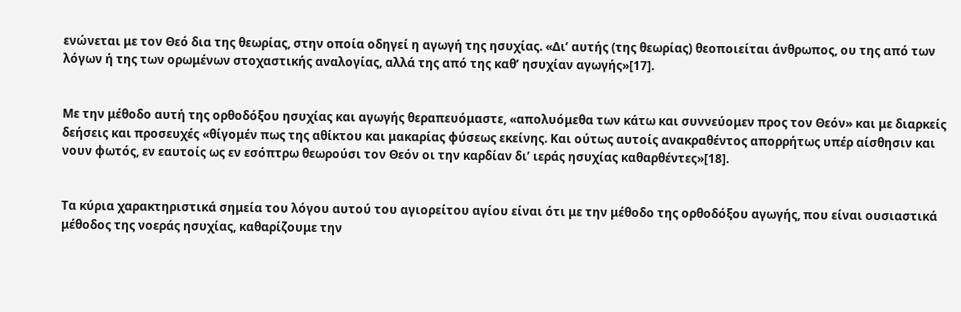ενώνεται με τον Θεό δια της θεωρίας, στην οποία οδηγεί η αγωγή της ησυχίας. «Δι’ αυτής (της θεωρίας) θεοποιείται άνθρωπος, ου της από των λόγων ή της των ορωμένων στοχαστικής αναλογίας, αλλά της από της καθ’ ησυχίαν αγωγής»[17].


Με την μέθοδο αυτή της ορθοδόξου ησυχίας και αγωγής θεραπευόμαστε, «απολυόμεθα των κάτω και συννεύομεν προς τον Θεόν» και με διαρκείς δεήσεις και προσευχές «θίγομέν πως της αθίκτου και μακαρίας φύσεως εκείνης. Και ούτως αυτοίς ανακραθέντος απορρήτως υπέρ αίσθησιν και νουν φωτός, εν εαυτοίς ως εν εσόπτρω θεωρούσι τον Θεόν οι την καρδίαν δι’ ιεράς ησυχίας καθαρθέντες»[18].


Τα κύρια χαρακτηριστικά σημεία του λόγου αυτού του αγιορείτου αγίου είναι ότι με την μέθοδο της ορθοδόξου αγωγής, που είναι ουσιαστικά μέθοδος της νοεράς ησυχίας, καθαρίζουμε την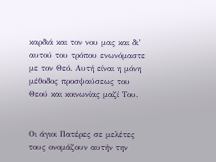καρδιά και τον νου μας και δι’ αυτού του τρόπου ενωνόμαστε με τον Θεό. Αυτή είναι η μόνη μέθοδος προσψαύσεως του Θεού και κοινωνίας μαζί Του.


Οι άγιοι Πατέρες σε μελέτες τους ονομάζουν αυτήν την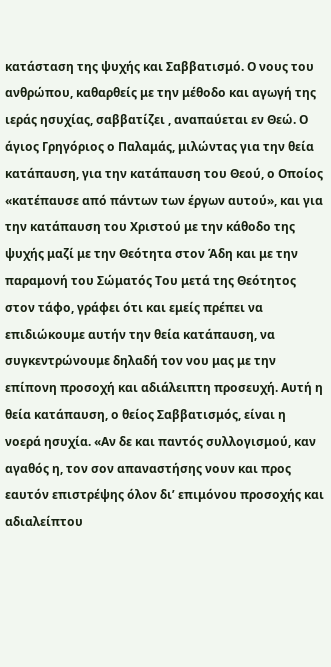κατάσταση της ψυχής και Σαββατισμό. Ο νους του ανθρώπου, καθαρθείς με την μέθοδο και αγωγή της ιεράς ησυχίας, σαββατίζει , αναπαύεται εν Θεώ. Ο άγιος Γρηγόριος ο Παλαμάς, μιλώντας για την θεία κατάπαυση, για την κατάπαυση του Θεού, ο Οποίος «κατέπαυσε από πάντων των έργων αυτού», και για την κατάπαυση του Χριστού με την κάθοδο της ψυχής μαζί με την Θεότητα στον Άδη και με την παραμονή του Σώματός Του μετά της Θεότητος στον τάφο, γράφει ότι και εμείς πρέπει να επιδιώκουμε αυτήν την θεία κατάπαυση, να συγκεντρώνουμε δηλαδή τον νου μας με την επίπονη προσοχή και αδιάλειπτη προσευχή. Αυτή η θεία κατάπαυση, ο θείος Σαββατισμός, είναι η νοερά ησυχία. «Αν δε και παντός συλλογισμού, καν αγαθός η, τον σον απαναστήσης νουν και προς εαυτόν επιστρέψης όλον δι’ επιμόνου προσοχής και αδιαλείπτου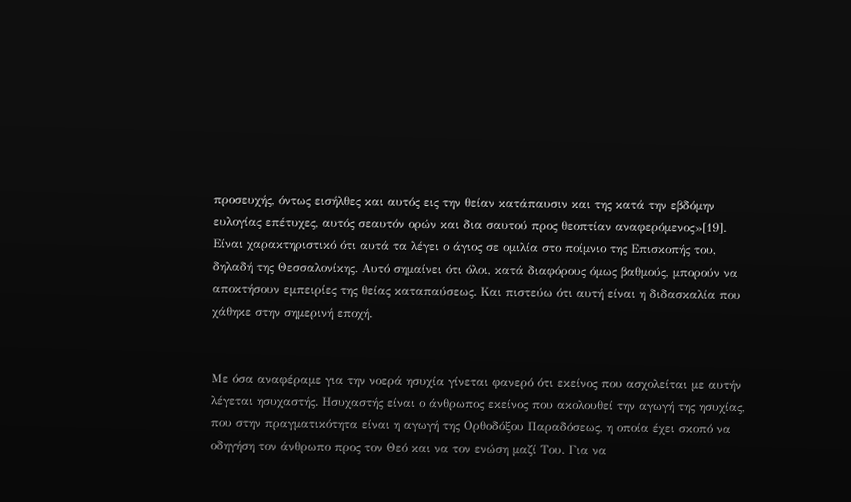προσευχής, όντως εισήλθες και αυτός εις την θείαν κατάπαυσιν και της κατά την εβδόμην ευλογίας επέτυχες, αυτός σεαυτόν ορών και δια σαυτού προς θεοπτίαν αναφερόμενος»[19]. Είναι χαρακτηριστικό ότι αυτά τα λέγει ο άγιος σε ομιλία στο ποίμνιο της Επισκοπής του, δηλαδή της Θεσσαλονίκης. Αυτό σημαίνει ότι όλοι, κατά διαφόρους όμως βαθμούς, μπορούν να αποκτήσουν εμπειρίες της θείας καταπαύσεως. Και πιστεύω ότι αυτή είναι η διδασκαλία που χάθηκε στην σημερινή εποχή.


Με όσα αναφέραμε για την νοερά ησυχία γίνεται φανερό ότι εκείνος που ασχολείται με αυτήν λέγεται ησυχαστής. Ησυχαστής είναι ο άνθρωπος εκείνος που ακολουθεί την αγωγή της ησυχίας, που στην πραγματικότητα είναι η αγωγή της Ορθοδόξου Παραδόσεως, η οποία έχει σκοπό να οδηγήση τον άνθρωπο προς τον Θεό και να τον ενώση μαζί Του. Για να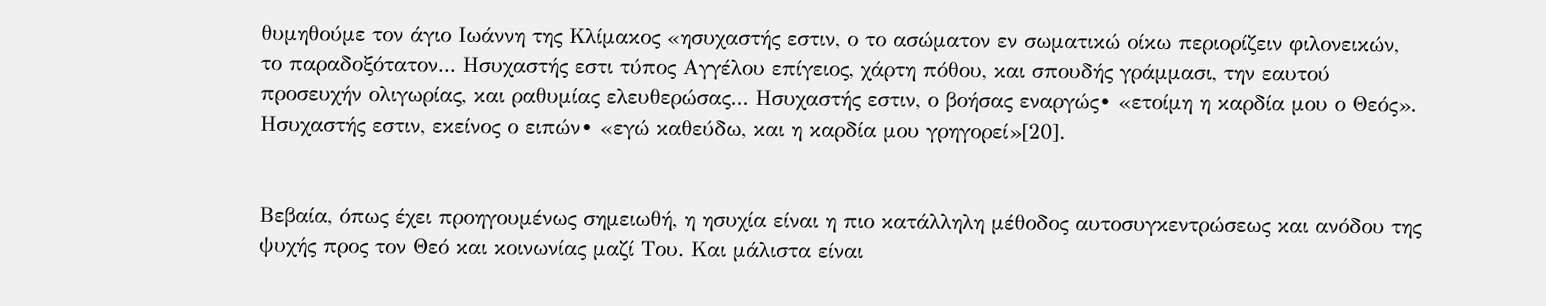θυμηθούμε τον άγιο Ιωάννη της Κλίμακος «ησυχαστής εστιν, ο το ασώματον εν σωματικώ οίκω περιορίζειν φιλονεικών, το παραδοξότατον... Ησυχαστής εστι τύπος Αγγέλου επίγειος, χάρτη πόθου, και σπουδής γράμμασι, την εαυτού προσευχήν ολιγωρίας, και ραθυμίας ελευθερώσας... Ησυχαστής εστιν, ο βοήσας εναργώς∙ «ετοίμη η καρδία μου ο Θεός». Ησυχαστής εστιν, εκείνος ο ειπών∙ «εγώ καθεύδω, και η καρδία μου γρηγορεί»[20].


Βεβαία, όπως έχει προηγουμένως σημειωθή, η ησυχία είναι η πιο κατάλληλη μέθοδος αυτοσυγκεντρώσεως και ανόδου της ψυχής προς τον Θεό και κοινωνίας μαζί Του. Και μάλιστα είναι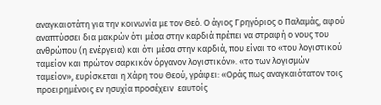αναγκαιοτάτη για την κοινωνία με τον Θεό. Ο άγιος Γρηγόριος ο Παλαμάς, αφού αναπτύσσει δια μακρών ότι μέσα στην καρδιά πρέπει να στραφή ο νους του ανθρώπου (η ενέργεια) και ότι μέσα στην καρδιά, που είναι το «του λογιστικού ταμείον και πρώτον σαρκικόν όργανον λογιστικόν». «το των λογισμών ταμείον», ευρίσκεται η Χάρη του Θεού, γράφει: «Οράς πως αναγκαιότατον τοις προειρημένοις εν ησυχία προσέχειν  εαυτοίς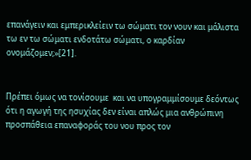επανάγειν και εμπερικλείειν τω σώματι τον νουν και μάλιστα τω εν τω σώματι ενδοτάτω σώματι, ο καρδίαν ονομάζομεν;»[21].


Πρέπει όμως να τονίσουμε  και να υπογραμμίσουμε δεόντως ότι η αγωγή της ησυχίας δεν είναι απλώς μια ανθρώπινη προσπάθεια επαναφοράς του νου προς τον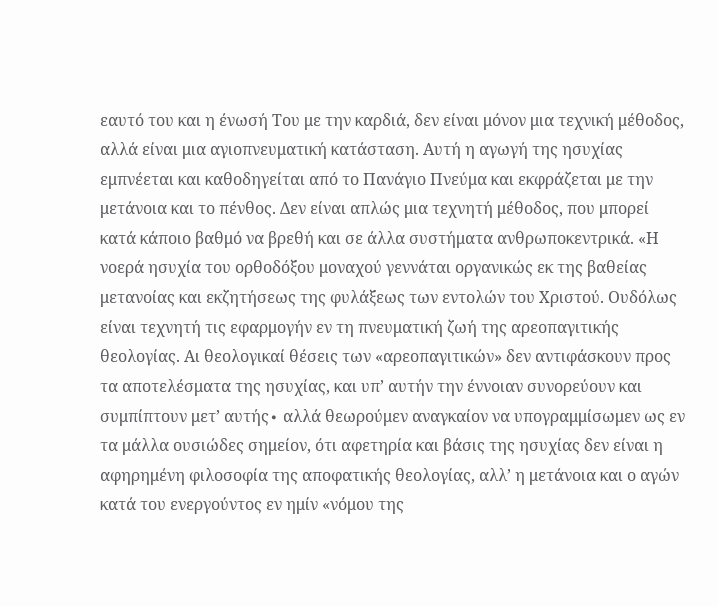εαυτό του και η ένωσή Του με την καρδιά, δεν είναι μόνον μια τεχνική μέθοδος, αλλά είναι μια αγιοπνευματική κατάσταση. Αυτή η αγωγή της ησυχίας εμπνέεται και καθοδηγείται από το Πανάγιο Πνεύμα και εκφράζεται με την μετάνοια και το πένθος. Δεν είναι απλώς μια τεχνητή μέθοδος, που μπορεί κατά κάποιο βαθμό να βρεθή και σε άλλα συστήματα ανθρωποκεντρικά. «Η νοερά ησυχία του ορθοδόξου μοναχού γεννάται οργανικώς εκ της βαθείας μετανοίας και εκζητήσεως της φυλάξεως των εντολών του Χριστού. Ουδόλως είναι τεχνητή τις εφαρμογήν εν τη πνευματική ζωή της αρεοπαγιτικής θεολογίας. Αι θεολογικαί θέσεις των «αρεοπαγιτικών» δεν αντιφάσκουν προς τα αποτελέσματα της ησυχίας, και υπ’ αυτήν την έννοιαν συνορεύουν και συμπίπτουν μετ’ αυτής∙ αλλά θεωρούμεν αναγκαίον να υπογραμμίσωμεν ως εν τα μάλλα ουσιώδες σημείον, ότι αφετηρία και βάσις της ησυχίας δεν είναι η αφηρημένη φιλοσοφία της αποφατικής θεολογίας, αλλ’ η μετάνοια και ο αγών κατά του ενεργούντος εν ημίν «νόμου της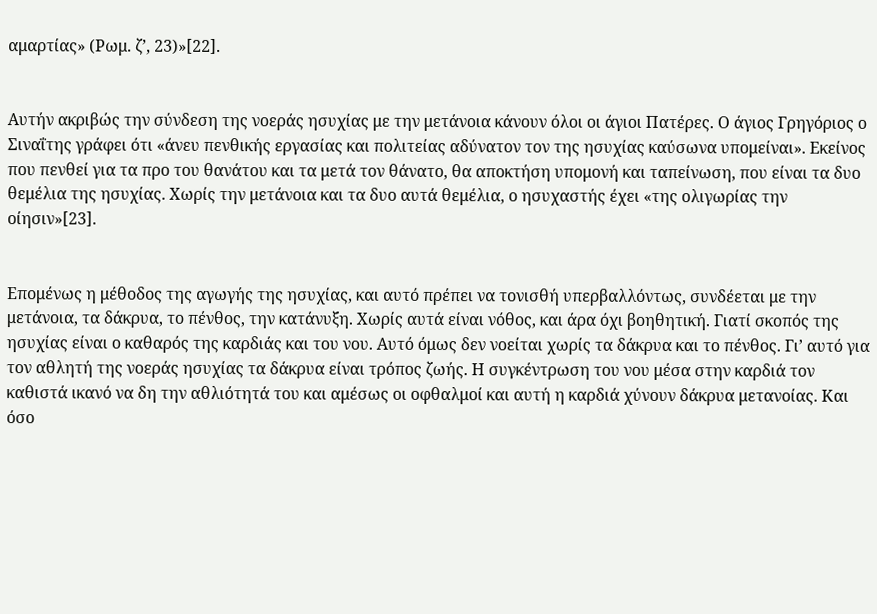αμαρτίας» (Ρωμ. ζ’, 23)»[22].


Αυτήν ακριβώς την σύνδεση της νοεράς ησυχίας με την μετάνοια κάνουν όλοι οι άγιοι Πατέρες. Ο άγιος Γρηγόριος ο Σιναΐτης γράφει ότι «άνευ πενθικής εργασίας και πολιτείας αδύνατον τον της ησυχίας καύσωνα υπομείναι». Εκείνος που πενθεί για τα προ του θανάτου και τα μετά τον θάνατο, θα αποκτήση υπομονή και ταπείνωση, που είναι τα δυο θεμέλια της ησυχίας. Χωρίς την μετάνοια και τα δυο αυτά θεμέλια, ο ησυχαστής έχει «της ολιγωρίας την οίησιν»[23].


Επομένως η μέθοδος της αγωγής της ησυχίας, και αυτό πρέπει να τονισθή υπερβαλλόντως, συνδέεται με την μετάνοια, τα δάκρυα, το πένθος, την κατάνυξη. Χωρίς αυτά είναι νόθος, και άρα όχι βοηθητική. Γιατί σκοπός της ησυχίας είναι ο καθαρός της καρδιάς και του νου. Αυτό όμως δεν νοείται χωρίς τα δάκρυα και το πένθος. Γι’ αυτό για τον αθλητή της νοεράς ησυχίας τα δάκρυα είναι τρόπος ζωής. Η συγκέντρωση του νου μέσα στην καρδιά τον καθιστά ικανό να δη την αθλιότητά του και αμέσως οι οφθαλμοί και αυτή η καρδιά χύνουν δάκρυα μετανοίας. Και όσο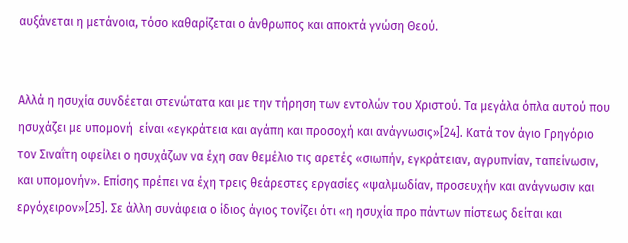αυξάνεται η μετάνοια, τόσο καθαρίζεται ο άνθρωπος και αποκτά γνώση Θεού.


Αλλά η ησυχία συνδέεται στενώτατα και με την τήρηση των εντολών του Χριστού. Τα μεγάλα όπλα αυτού που ησυχάζει με υπομονή  είναι «εγκράτεια και αγάπη και προσοχή και ανάγνωσις»[24]. Κατά τον άγιο Γρηγόριο τον Σιναΐτη οφείλει ο ησυχάζων να έχη σαν θεμέλιο τις αρετές «σιωπήν, εγκράτειαν, αγρυπνίαν, ταπείνωσιν, και υπομονήν». Επίσης πρέπει να έχη τρεις θεάρεστες εργασίες «ψαλμωδίαν, προσευχήν και ανάγνωσιν και εργόχειρον»[25]. Σε άλλη συνάφεια ο ίδιος άγιος τονίζει ότι «η ησυχία προ πάντων πίστεως δείται και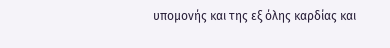υπομονής και της εξ όλης καρδίας και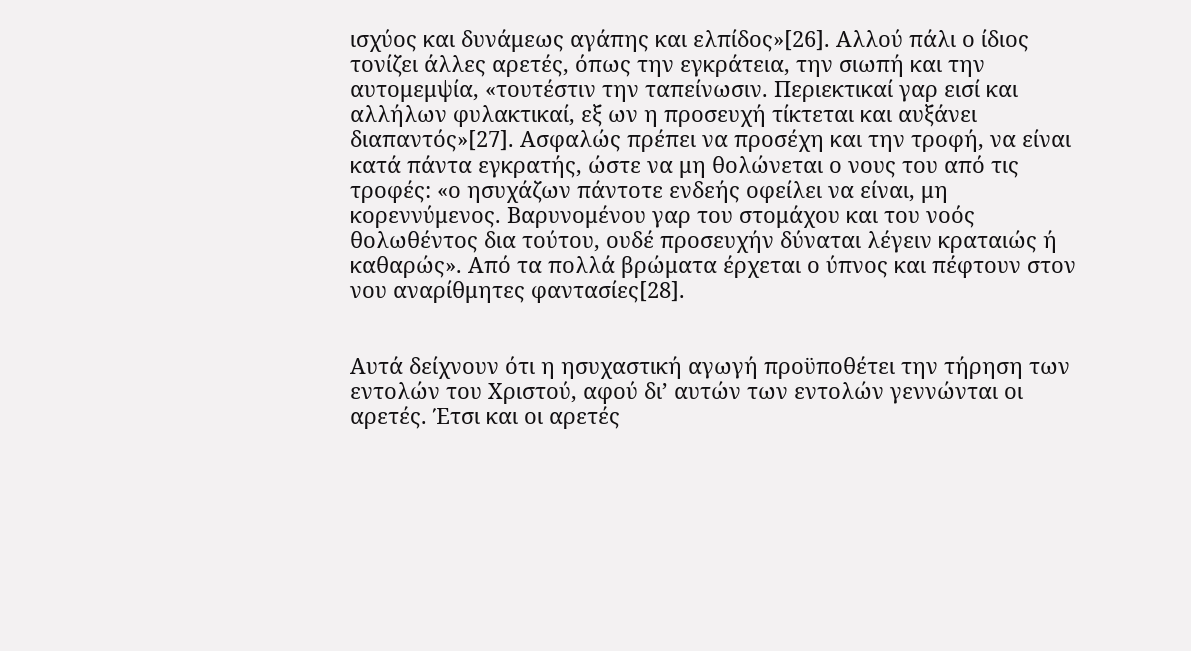ισχύος και δυνάμεως αγάπης και ελπίδος»[26]. Αλλού πάλι ο ίδιος τονίζει άλλες αρετές, όπως την εγκράτεια, την σιωπή και την αυτομεμψία, «τουτέστιν την ταπείνωσιν. Περιεκτικαί γαρ εισί και αλλήλων φυλακτικαί, εξ ων η προσευχή τίκτεται και αυξάνει διαπαντός»[27]. Ασφαλώς πρέπει να προσέχη και την τροφή, να είναι κατά πάντα εγκρατής, ώστε να μη θολώνεται ο νους του από τις τροφές: «ο ησυχάζων πάντοτε ενδεής οφείλει να είναι, μη κορεννύμενος. Βαρυνομένου γαρ του στομάχου και του νοός θολωθέντος δια τούτου, ουδέ προσευχήν δύναται λέγειν κραταιώς ή καθαρώς». Από τα πολλά βρώματα έρχεται ο ύπνος και πέφτουν στον νου αναρίθμητες φαντασίες[28].


Αυτά δείχνουν ότι η ησυχαστική αγωγή προϋποθέτει την τήρηση των εντολών του Χριστού, αφού δι’ αυτών των εντολών γεννώνται οι αρετές. Έτσι και οι αρετές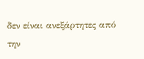δεν είναι ανεξάρτητες από την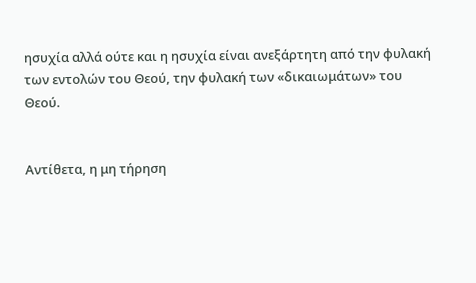ησυχία αλλά ούτε και η ησυχία είναι ανεξάρτητη από την φυλακή των εντολών του Θεού, την φυλακή των «δικαιωμάτων» του Θεού.


Αντίθετα, η μη τήρηση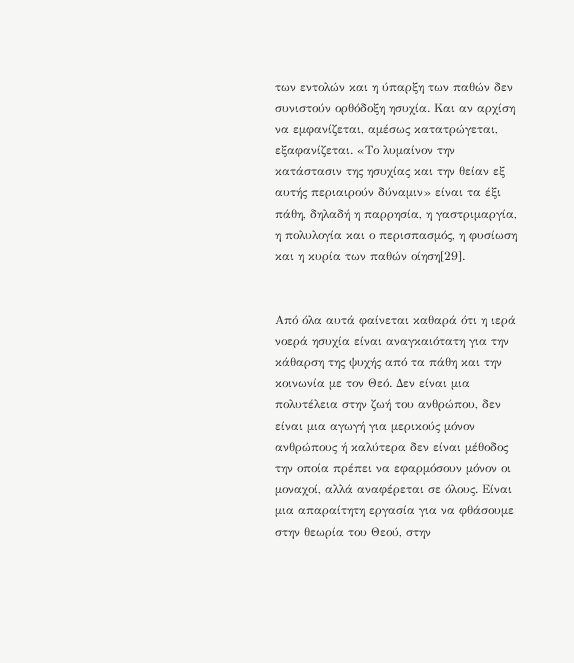των εντολών και η ύπαρξη των παθών δεν συνιστούν ορθόδοξη ησυχία. Και αν αρχίση να εμφανίζεται, αμέσως κατατρώγεται, εξαφανίζεται. «Το λυμαίνον την κατάστασιν της ησυχίας και την θείαν εξ αυτής περιαιρούν δύναμιν» είναι τα έξι πάθη, δηλαδή η παρρησία, η γαστριμαργία, η πολυλογία και ο περισπασμός, η φυσίωση και η κυρία των παθών οίηση[29].


Από όλα αυτά φαίνεται καθαρά ότι η ιερά νοερά ησυχία είναι αναγκαιότατη για την κάθαρση της ψυχής από τα πάθη και την κοινωνία με τον Θεό. Δεν είναι μια πολυτέλεια στην ζωή του ανθρώπου, δεν είναι μια αγωγή για μερικούς μόνον ανθρώπους ή καλύτερα δεν είναι μέθοδος την οποία πρέπει να εφαρμόσουν μόνον οι μοναχοί, αλλά αναφέρεται σε όλους. Είναι μια απαραίτητη εργασία για να φθάσουμε στην θεωρία του Θεού, στην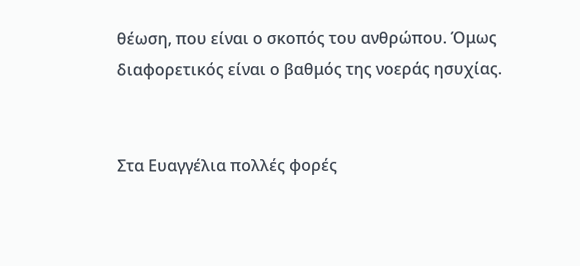θέωση, που είναι ο σκοπός του ανθρώπου. Όμως διαφορετικός είναι ο βαθμός της νοεράς ησυχίας.


Στα Ευαγγέλια πολλές φορές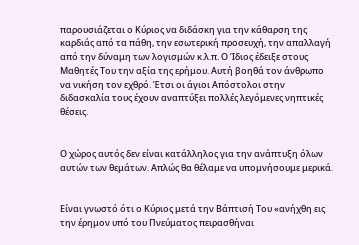παρουσιάζεται ο Κύριος να διδάσκη για την κάθαρση της καρδιάς από τα πάθη, την εσωτερική προσευχή, την απαλλαγή από την δύναμη των λογισμών κ.λ.π. Ο Ίδιος έδειξε στους Μαθητές Του την αξία της ερήμου. Αυτή βοηθά τον άνθρωπο να νικήση τον εχθρό. Έτσι οι άγιοι Απόστολοι στην διδασκαλία τους έχουν αναπτύξει πολλές λεγόμενες νηπτικές θέσεις.


Ο χώρος αυτός δεν είναι κατάλληλος για την ανάπτυξη όλων αυτών των θεμάτων. Απλώς θα θέλαμε να υπομνήσουμε μερικά.


Είναι γνωστό ότι ο Κύριος μετά την Βάπτισή Του «ανήχθη εις την έρημον υπό του Πνεύματος πειρασθήναι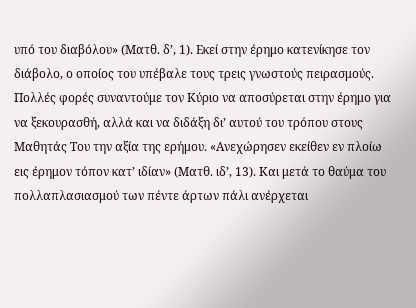υπό του διαβόλου» (Ματθ. δ’, 1). Εκεί στην έρημο κατενίκησε τον διάβολο, ο οποίος του υπέβαλε τους τρεις γνωστούς πειρασμούς. Πολλές φορές συναντούμε τον Κύριο να αποσύρεται στην έρημο για να ξεκουρασθή, αλλά και να διδάξη δι’ αυτού του τρόπου στους Μαθητάς Του την αξία της ερήμου. «Ανεχώρησεν εκείθεν εν πλοίω εις έρημον τόπον κατ’ ιδίαν» (Ματθ. ιδ’, 13). Και μετά το θαύμα του πολλαπλασιασμού των πέντε άρτων πάλι ανέρχεται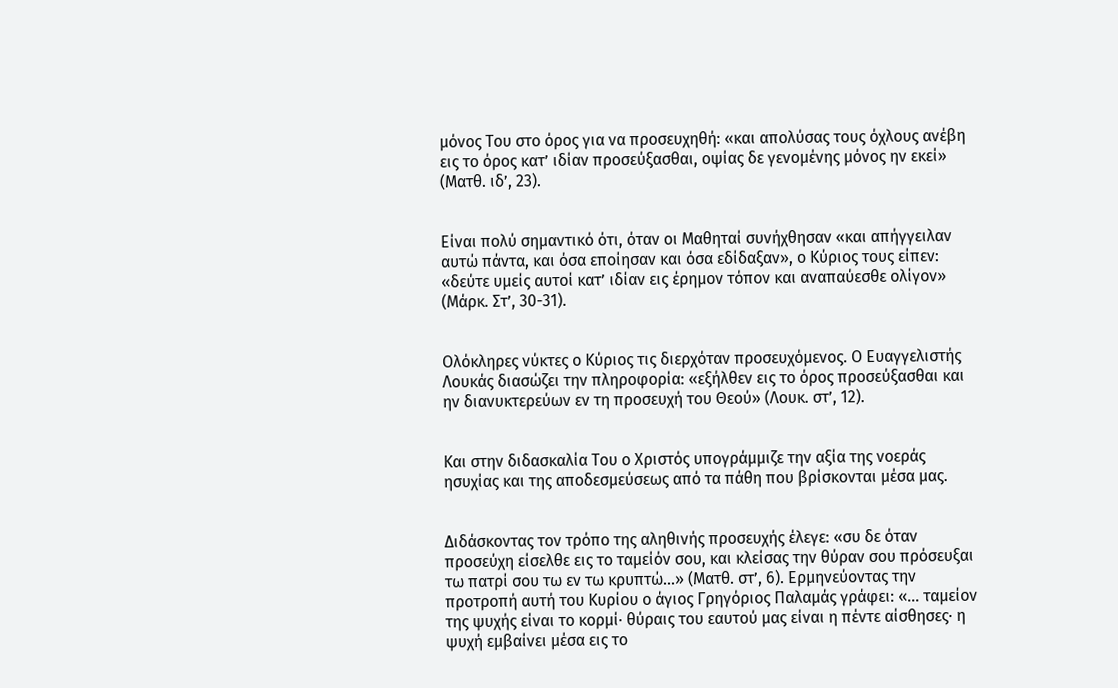μόνος Του στο όρος για να προσευχηθή: «και απολύσας τους όχλους ανέβη εις το όρος κατ’ ιδίαν προσεύξασθαι, οψίας δε γενομένης μόνος ην εκεί» (Ματθ. ιδ’, 23).


Είναι πολύ σημαντικό ότι, όταν οι Μαθηταί συνήχθησαν «και απήγγειλαν αυτώ πάντα, και όσα εποίησαν και όσα εδίδαξαν», ο Κύριος τους είπεν: «δεύτε υμείς αυτοί κατ’ ιδίαν εις έρημον τόπον και αναπαύεσθε ολίγον» (Μάρκ. Στ’, 30-31).


Ολόκληρες νύκτες ο Κύριος τις διερχόταν προσευχόμενος. Ο Ευαγγελιστής Λουκάς διασώζει την πληροφορία: «εξήλθεν εις το όρος προσεύξασθαι και ην διανυκτερεύων εν τη προσευχή του Θεού» (Λουκ. στ’, 12).


Και στην διδασκαλία Του ο Χριστός υπογράμμιζε την αξία της νοεράς ησυχίας και της αποδεσμεύσεως από τα πάθη που βρίσκονται μέσα μας.


Διδάσκοντας τον τρόπο της αληθινής προσευχής έλεγε: «συ δε όταν προσεύχη είσελθε εις το ταμείόν σου, και κλείσας την θύραν σου πρόσευξαι τω πατρί σου τω εν τω κρυπτώ...» (Ματθ. στ’, 6). Ερμηνεύοντας την προτροπή αυτή του Κυρίου ο άγιος Γρηγόριος Παλαμάς γράφει: «... ταμείον της ψυχής είναι το κορμί∙ θύραις του εαυτού μας είναι η πέντε αίσθησες∙ η ψυχή εμβαίνει μέσα εις το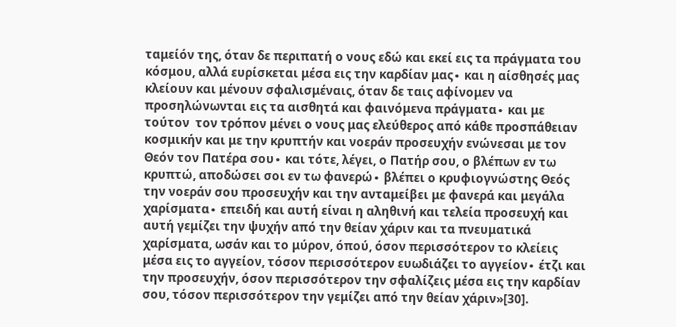ταμείόν της, όταν δε περιπατή ο νους εδώ και εκεί εις τα πράγματα του κόσμου, αλλά ευρίσκεται μέσα εις την καρδίαν μας∙ και η αίσθησές μας κλείουν και μένουν σφαλισμέναις, όταν δε ταις αφίνομεν να προσηλώνωνται εις τα αισθητά και φαινόμενα πράγματα∙ και με τούτον  τον τρόπον μένει ο νους μας ελεύθερος από κάθε προσπάθειαν κοσμικήν και με την κρυπτήν και νοεράν προσευχήν ενώνεσαι με τον  Θεόν τον Πατέρα σου∙ και τότε, λέγει, ο Πατήρ σου, ο βλέπων εν τω κρυπτώ, αποδώσει σοι εν τω φανερώ∙ βλέπει ο κρυφιογνώστης Θεός την νοεράν σου προσευχήν και την ανταμείβει με φανερά και μεγάλα χαρίσματα∙ επειδή και αυτή είναι η αληθινή και τελεία προσευχή και αυτή γεμίζει την ψυχήν από την θείαν χάριν και τα πνευματικά χαρίσματα, ωσάν και το μύρον, όπού, όσον περισσότερον το κλείεις μέσα εις το αγγείον, τόσον περισσότερον ευωδιάζει το αγγείον∙ έτζι και την προσευχήν, όσον περισσότερον την σφαλίζεις μέσα εις την καρδίαν σου, τόσον περισσότερον την γεμίζει από την θείαν χάριν»[30].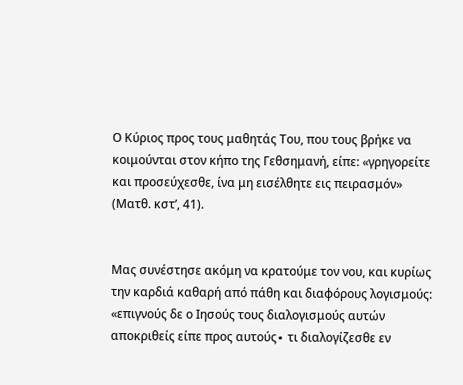Ο Κύριος προς τους μαθητάς Του, που τους βρήκε να κοιμούνται στον κήπο της Γεθσημανή, είπε: «γρηγορείτε και προσεύχεσθε, ίνα μη εισέλθητε εις πειρασμόν» (Ματθ. κστ’, 41).


Μας συνέστησε ακόμη να κρατούμε τον νου, και κυρίως την καρδιά καθαρή από πάθη και διαφόρους λογισμούς: «επιγνούς δε ο Ιησούς τους διαλογισμούς αυτών αποκριθείς είπε προς αυτούς∙ τι διαλογίζεσθε εν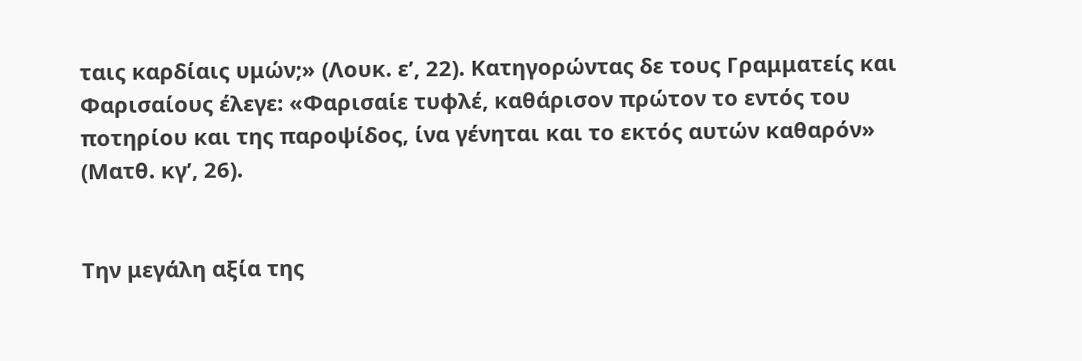ταις καρδίαις υμών;» (Λουκ. ε’, 22). Κατηγορώντας δε τους Γραμματείς και Φαρισαίους έλεγε: «Φαρισαίε τυφλέ, καθάρισον πρώτον το εντός του ποτηρίου και της παροψίδος, ίνα γένηται και το εκτός αυτών καθαρόν» (Ματθ. κγ’, 26).


Την μεγάλη αξία της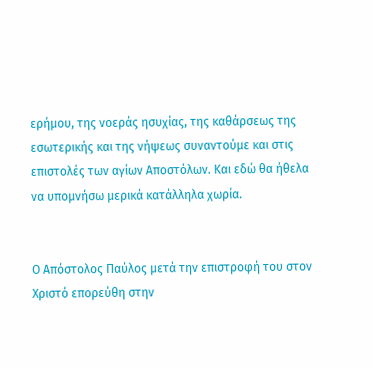ερήμου, της νοεράς ησυχίας, της καθάρσεως της εσωτερικής και της νήψεως συναντούμε και στις επιστολές των αγίων Αποστόλων. Και εδώ θα ήθελα να υπομνήσω μερικά κατάλληλα χωρία.


Ο Απόστολος Παύλος μετά την επιστροφή του στον Χριστό επορεύθη στην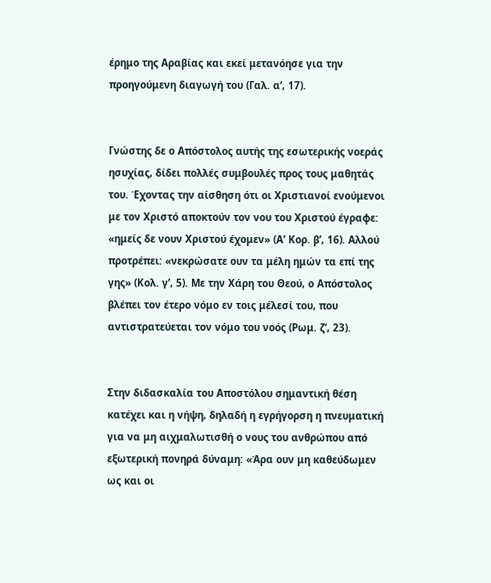έρημο της Αραβίας και εκεί μετανόησε για την προηγούμενη διαγωγή του (Γαλ. α’, 17).


Γνώστης δε ο Απόστολος αυτής της εσωτερικής νοεράς ησυχίας, δίδει πολλές συμβουλές προς τους μαθητάς του. Έχοντας την αίσθηση ότι οι Χριστιανοί ενούμενοι με τον Χριστό αποκτούν τον νου του Χριστού έγραφε: «ημείς δε νουν Χριστού έχομεν» (Α’ Κορ. β’, 16). Αλλού προτρέπει: «νεκρώσατε ουν τα μέλη ημών τα επί της γης» (Κολ. γ’, 5). Με την Χάρη του Θεού, ο Απόστολος βλέπει τον έτερο νόμο εν τοις μέλεσί του, που αντιστρατεύεται τον νόμο του νοός (Ρωμ. ζ’, 23).


Στην διδασκαλία του Αποστόλου σημαντική θέση κατέχει και η νήψη, δηλαδή η εγρήγορση η πνευματική για να μη αιχμαλωτισθή ο νους του ανθρώπου από εξωτερική πονηρά δύναμη: «Άρα ουν μη καθεύδωμεν ως και οι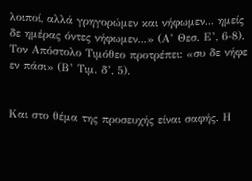λοιποί, αλλά γρηγορώμεν και νήφωμεν... ημείς δε ημέρας όντες νήφωμεν...» (Α’ Θεσ. Ε’, 6-8). Τον Απόστολο Τιμόθεο προτρέπει: «συ δε νήφε εν πάσι» (Β’ Τιμ. δ’, 5).


Και στο θέμα της προσευχής είναι σαφής. Η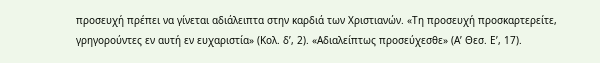προσευχή πρέπει να γίνεται αδιάλειπτα στην καρδιά των Χριστιανών. «Τη προσευχή προσκαρτερείτε, γρηγορούντες εν αυτή εν ευχαριστία» (Κολ. δ’, 2). «Αδιαλείπτως προσεύχεσθε» (Α’ Θεσ. Ε’, 17).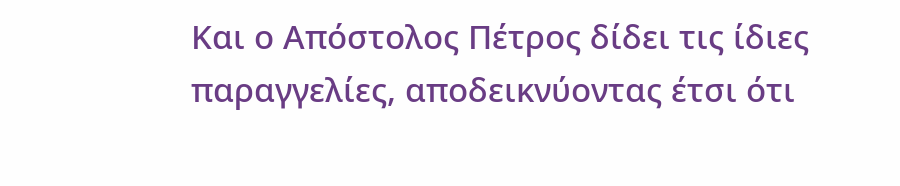Και ο Απόστολος Πέτρος δίδει τις ίδιες παραγγελίες, αποδεικνύοντας έτσι ότι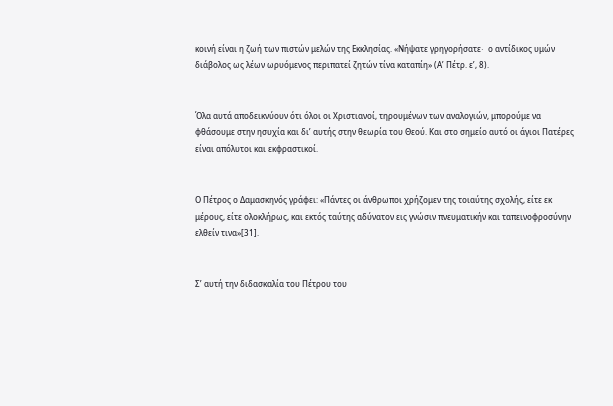κοινή είναι η ζωή των πιστών μελών της Εκκλησίας. «Νήψατε γρηγορήσατε∙  ο αντίδικος υμών διάβολος ως λέων ωρυόμενος περιπατεί ζητών τίνα καταπίη» (Α’ Πέτρ. ε’, 8).


Όλα αυτά αποδεικνύουν ότι όλοι οι Χριστιανοί, τηρουμένων των αναλογιών, μπορούμε να φθάσουμε στην ησυχία και δι’ αυτής στην θεωρία του Θεού. Και στο σημείο αυτό οι άγιοι Πατέρες είναι απόλυτοι και εκφραστικοί.


Ο Πέτρος ο Δαμασκηνός γράφει: «Πάντες οι άνθρωποι χρήζομεν της τοιαύτης σχολής, είτε εκ μέρους, είτε ολοκλήρως, και εκτός ταύτης αδύνατον εις γνώσιν πνευματικήν και ταπεινοφροσύνην ελθείν τινα»[31].


Σ’ αυτή την διδασκαλία του Πέτρου του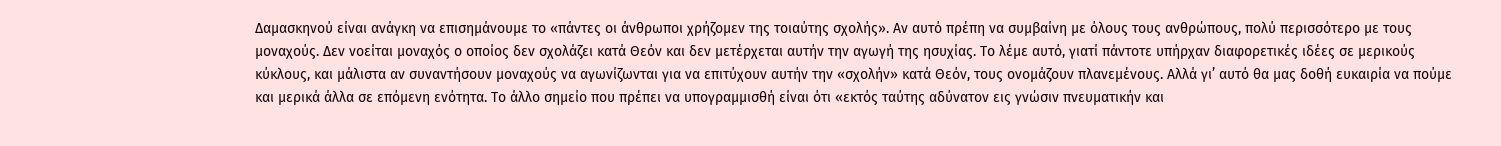Δαμασκηνού είναι ανάγκη να επισημάνουμε το «πάντες οι άνθρωποι χρήζομεν της τοιαύτης σχολής». Αν αυτό πρέπη να συμβαίνη με όλους τους ανθρώπους, πολύ περισσότερο με τους μοναχούς. Δεν νοείται μοναχός ο οποίος δεν σχολάζει κατά Θεόν και δεν μετέρχεται αυτήν την αγωγή της ησυχίας. Το λέμε αυτό, γιατί πάντοτε υπήρχαν διαφορετικές ιδέες σε μερικούς κύκλους, και μάλιστα αν συναντήσουν μοναχούς να αγωνίζωνται για να επιτύχουν αυτήν την «σχολήν» κατά Θεόν, τους ονομάζουν πλανεμένους. Αλλά γι’ αυτό θα μας δοθή ευκαιρία να πούμε και μερικά άλλα σε επόμενη ενότητα. Το άλλο σημείο που πρέπει να υπογραμμισθή είναι ότι «εκτός ταύτης αδύνατον εις γνώσιν πνευματικήν και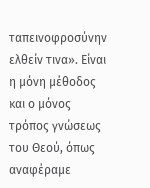ταπεινοφροσύνην ελθείν τινα». Είναι η μόνη μέθοδος και ο μόνος τρόπος γνώσεως του Θεού, όπως αναφέραμε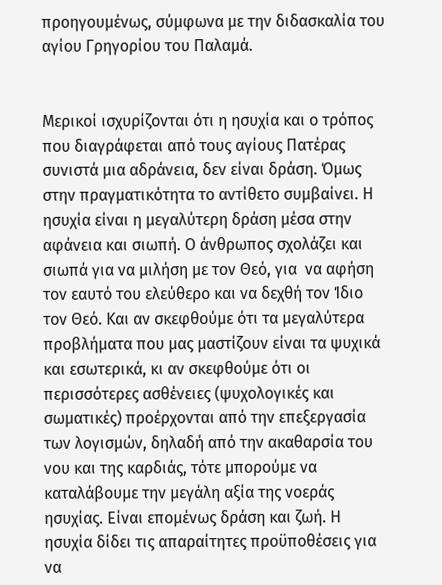προηγουμένως, σύμφωνα με την διδασκαλία του αγίου Γρηγορίου του Παλαμά.


Μερικοί ισχυρίζονται ότι η ησυχία και ο τρόπος που διαγράφεται από τους αγίους Πατέρας συνιστά μια αδράνεια, δεν είναι δράση. Όμως στην πραγματικότητα το αντίθετο συμβαίνει. Η ησυχία είναι η μεγαλύτερη δράση μέσα στην αφάνεια και σιωπή. Ο άνθρωπος σχολάζει και σιωπά για να μιλήση με τον Θεό, για  να αφήση τον εαυτό του ελεύθερο και να δεχθή τον Ίδιο τον Θεό. Και αν σκεφθούμε ότι τα μεγαλύτερα προβλήματα που μας μαστίζουν είναι τα ψυχικά και εσωτερικά, κι αν σκεφθούμε ότι οι περισσότερες ασθένειες (ψυχολογικές και σωματικές) προέρχονται από την επεξεργασία των λογισμών, δηλαδή από την ακαθαρσία του νου και της καρδιάς, τότε μπορούμε να καταλάβουμε την μεγάλη αξία της νοεράς ησυχίας. Είναι επομένως δράση και ζωή. Η ησυχία δίδει τις απαραίτητες προϋποθέσεις για να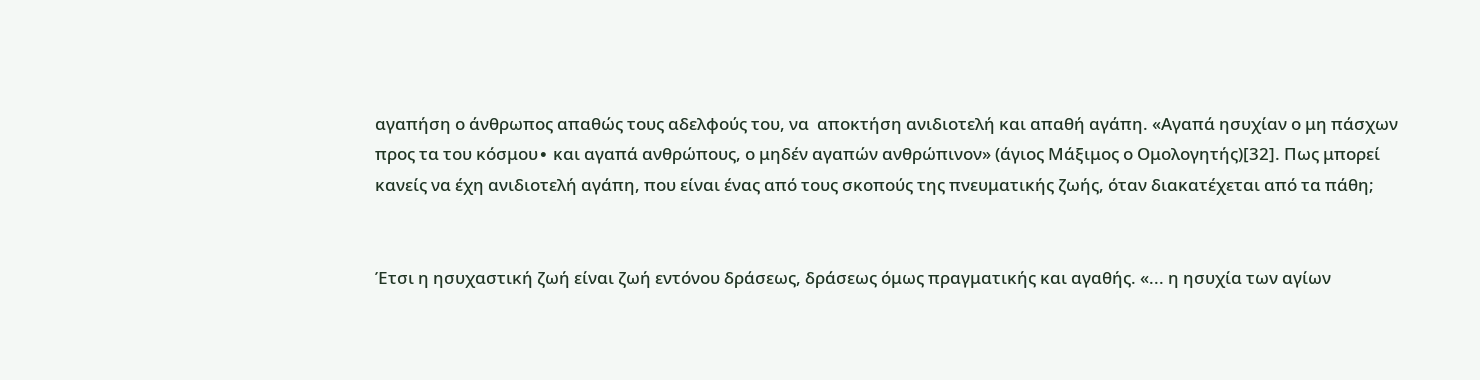αγαπήση ο άνθρωπος απαθώς τους αδελφούς του, να  αποκτήση ανιδιοτελή και απαθή αγάπη. «Αγαπά ησυχίαν ο μη πάσχων προς τα του κόσμου∙ και αγαπά ανθρώπους, ο μηδέν αγαπών ανθρώπινον» (άγιος Μάξιμος ο Ομολογητής)[32]. Πως μπορεί κανείς να έχη ανιδιοτελή αγάπη, που είναι ένας από τους σκοπούς της πνευματικής ζωής, όταν διακατέχεται από τα πάθη;


Έτσι η ησυχαστική ζωή είναι ζωή εντόνου δράσεως, δράσεως όμως πραγματικής και αγαθής. «... η ησυχία των αγίων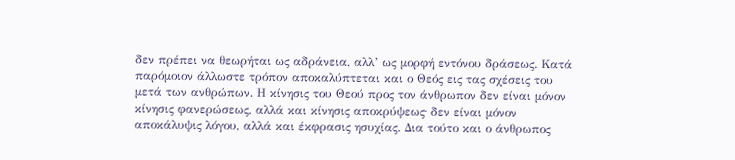δεν πρέπει να θεωρήται ως αδράνεια, αλλ’ ως μορφή εντόνου δράσεως. Κατά παρόμοιον άλλωστε τρόπον αποκαλύπτεται και ο Θεός εις τας σχέσεις του μετά των ανθρώπων. Η κίνησις του Θεού προς τον άνθρωπον δεν είναι μόνον κίνησις φανερώσεως, αλλά και κίνησις αποκρύψεως∙ δεν είναι μόνον αποκάλυψις λόγου, αλλά και έκφρασις ησυχίας. Δια τούτο και ο άνθρωπος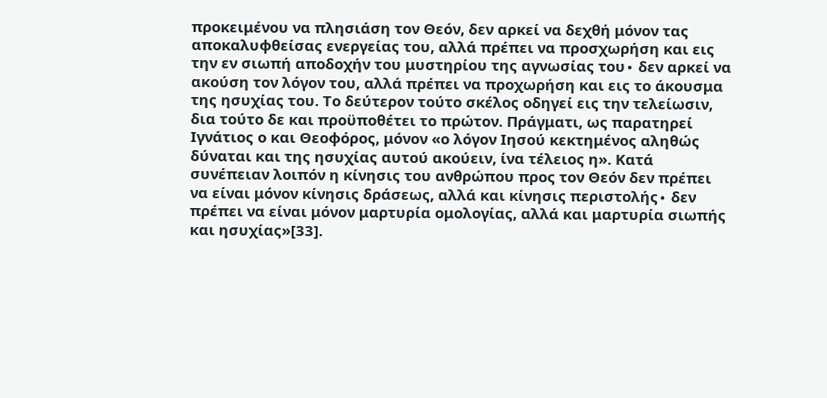προκειμένου να πλησιάση τον Θεόν, δεν αρκεί να δεχθή μόνον τας αποκαλυφθείσας ενεργείας του, αλλά πρέπει να προσχωρήση και εις την εν σιωπή αποδοχήν του μυστηρίου της αγνωσίας του∙ δεν αρκεί να ακούση τον λόγον του, αλλά πρέπει να προχωρήση και εις το άκουσμα της ησυχίας του. Το δεύτερον τούτο σκέλος οδηγεί εις την τελείωσιν, δια τούτο δε και προϋποθέτει το πρώτον. Πράγματι, ως παρατηρεί Ιγνάτιος ο και Θεοφόρος, μόνον «ο λόγον Ιησού κεκτημένος αληθώς δύναται και της ησυχίας αυτού ακούειν, ίνα τέλειος η». Κατά συνέπειαν λοιπόν η κίνησις του ανθρώπου προς τον Θεόν δεν πρέπει να είναι μόνον κίνησις δράσεως, αλλά και κίνησις περιστολής∙ δεν πρέπει να είναι μόνον μαρτυρία ομολογίας, αλλά και μαρτυρία σιωπής και ησυχίας»[33].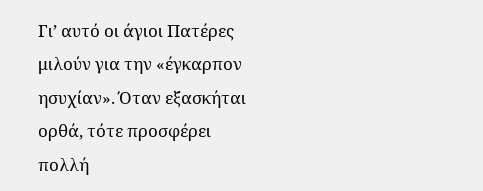Γι’ αυτό οι άγιοι Πατέρες μιλούν για την «έγκαρπον ησυχίαν». Όταν εξασκήται ορθά, τότε προσφέρει πολλή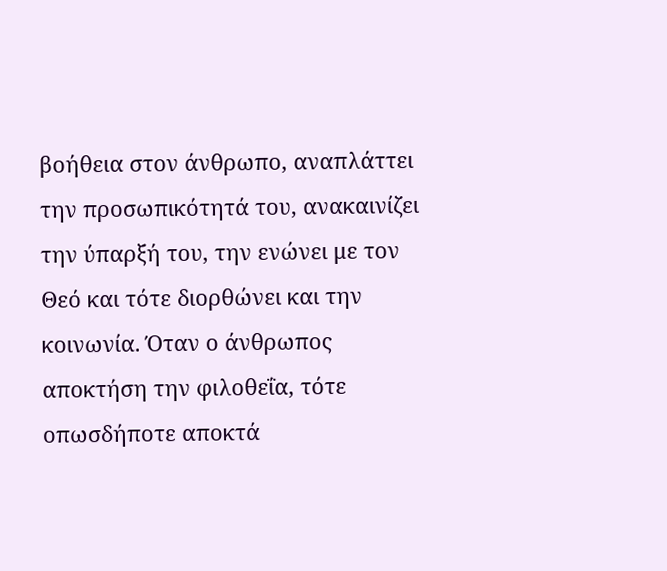βοήθεια στον άνθρωπο, αναπλάττει την προσωπικότητά του, ανακαινίζει την ύπαρξή του, την ενώνει με τον Θεό και τότε διορθώνει και την κοινωνία. Όταν ο άνθρωπος αποκτήση την φιλοθεΐα, τότε οπωσδήποτε αποκτά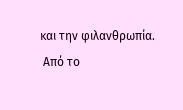και την φιλανθρωπία.
 Από το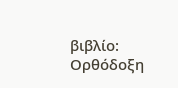βιβλίο: Ορθόδοξη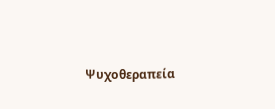Ψυχοθεραπεία